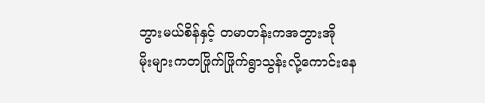ဘွားမယ်စိန်နှင့် တမာတန်းကအဘွားအို
မိုးများကတဖြိုက်ဖြိုက်ရွာသွန်းလို့ကောင်းနေ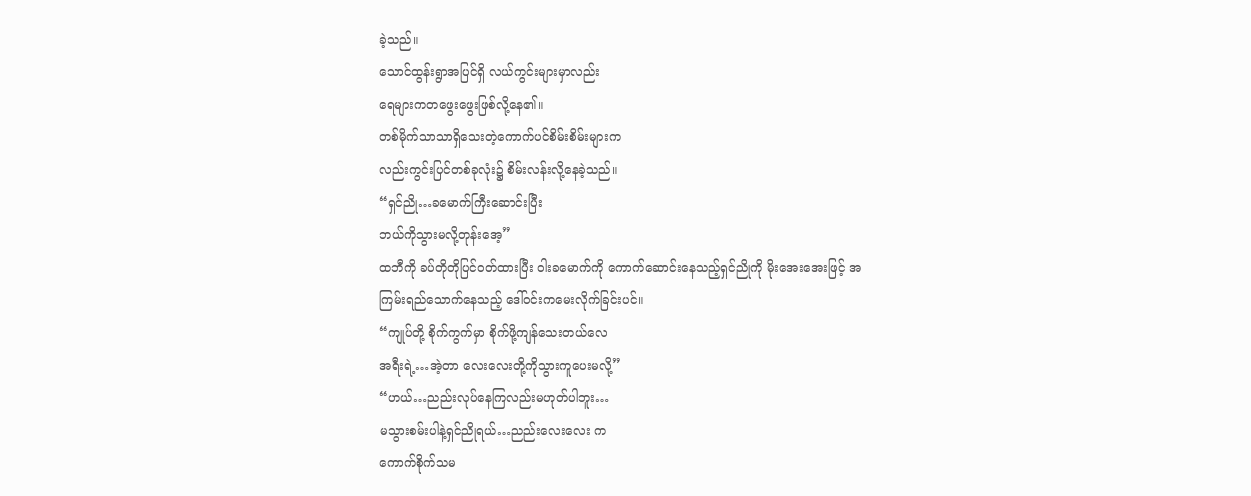ခဲ့သည်။
သောင်ထွန်းရွာအပြင်ရှိ လယ်ကွင်းများမှာလည်း
ရေများကတဖွေးဖွေးဖြစ်လို့နေ၏။
တစ်မိုက်သာသာရှိသေးတဲ့ကောက်ပင်စိမ်းစိမ်းများက
လည်းကွင်းပြင်တစ်ခုလုံး၌ စိမ်းလန်းလို့နေခဲ့သည်။
“ရှင်ညို…ခမောက်ကြီးဆောင်းပြီး
ဘယ်ကိုသွားမလို့တုန်းအေ့”
ထဘီကို ခပ်တိုတိုပြင်ဝတ်ထားပြီး ဝါးခမောက်ကို ကောက်ဆောင်းနေသည့်ရှင်ညိုကို မိုးအေးအေးဖြင့် အကြမ်းရည်သောက်နေသည့် ဒေါ်ဝင်းကမေးလိုက်ခြင်းပင်။
“ကျုပ်တို့ စိုက်ကွက်မှာ စိုက်ဖို့ကျန်သေးတယ်လေ
အရီးရဲ့…အဲ့တာ လေးလေးတို့ကိုသွားကူပေးမလို့”
“ဟယ်…ညည်းလုပ်နေကြလည်းမဟုတ်ပါဘူး…
မသွားစမ်းပါနဲ့ရှင်ညိုရယ်…ညည်းလေးလေး က
ကောက်စိုက်သမ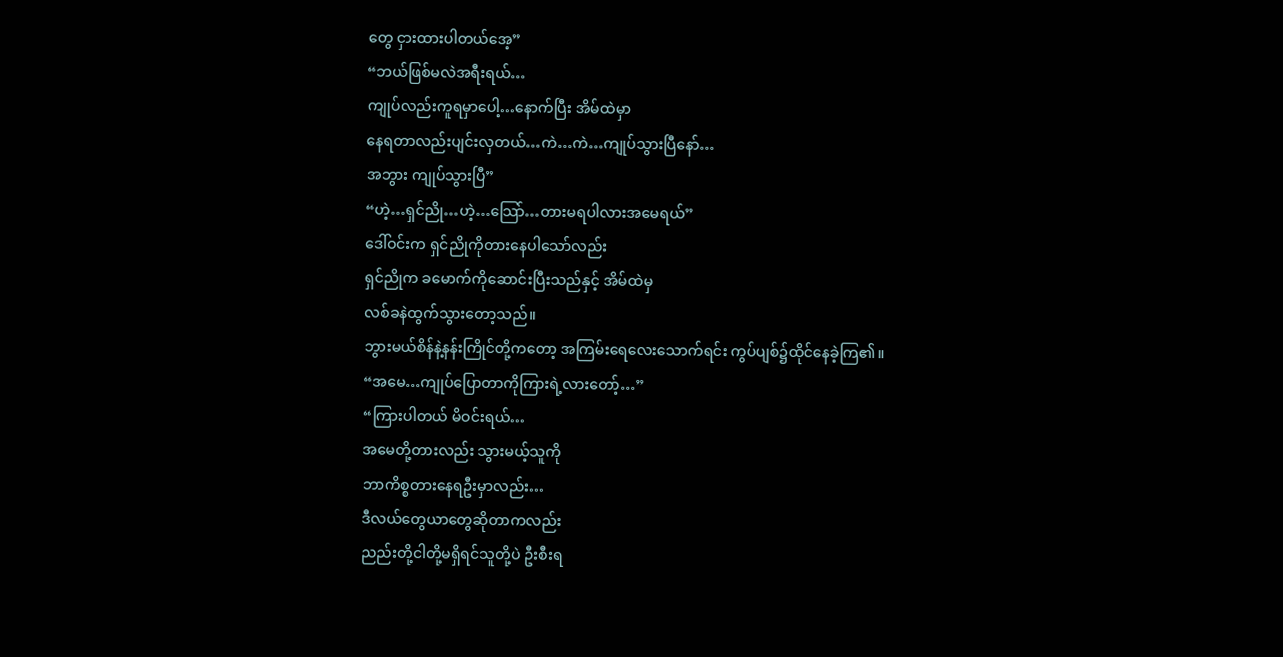တွေ ငှားထားပါတယ်အေ့”
“ဘယ်ဖြစ်မလဲအရီးရယ်…
ကျုပ်လည်းကူရမှာပေါ့…နောက်ပြီး အိမ်ထဲမှာ
နေရတာလည်းပျင်းလှတယ်…ကဲ…ကဲ…ကျုပ်သွားပြီနော်…
အဘွား ကျုပ်သွားပြီ”
“ဟဲ့…ရှင်ညို…ဟဲ့…သြော်…တားမရပါလားအမေရယ်”
ဒေါ်ဝင်းက ရှင်ညိုကိုတားနေပါသော်လည်း
ရှင်ညိုက ခမောက်ကိုဆောင်းပြီးသည်နှင့် အိမ်ထဲမှ
လစ်ခနဲထွက်သွားတော့သည်။
ဘွားမယ်စိန်နဲ့နန်းကြိုင်တို့ကတော့ အကြမ်းရေလေးသောက်ရင်း ကွပ်ပျစ်၌ထိုင်နေခဲ့ကြ၏။
“အမေ…ကျုပ်ပြောတာကိုကြားရဲ့လားတော့်…”
“ကြားပါတယ် မိဝင်းရယ်…
အမေတို့တားလည်း သွားမယ့်သူကို
ဘာကိစ္စတားနေရဦးမှာလည်း…
ဒီလယ်တွေယာတွေဆိုတာကလည်း
ညည်းတို့ငါတို့မရှိရင်သူတို့ပဲ ဦးစီးရ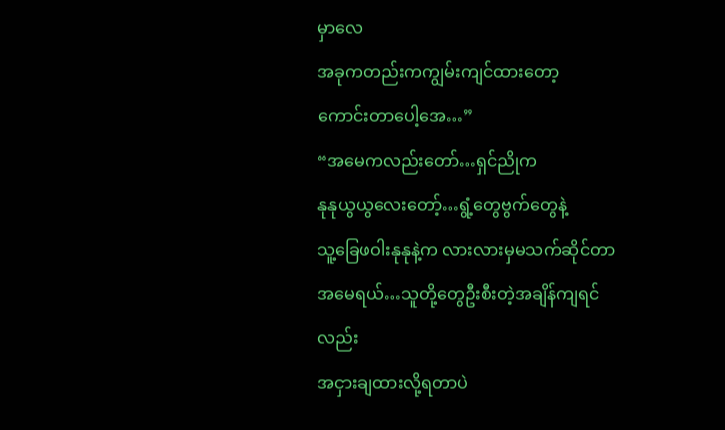မှာလေ
အခုကတည်းကကျွမ်းကျင်ထားတော့
ကောင်းတာပေါ့အေ…”
“အမေကလည်းတော်…ရှင်ညိုက
နုနုယွယွလေးတော့်…ရွံ့တွေဗွက်တွေနဲ့
သူ့ခြေဖဝါးနုနုနဲ့က လားလားမှမသက်ဆိုင်တာ
အမေရယ်…သူတို့တွေဦးစီးတဲ့အချိန်ကျရင်လည်း
အငှားချထားလို့ရတာပဲ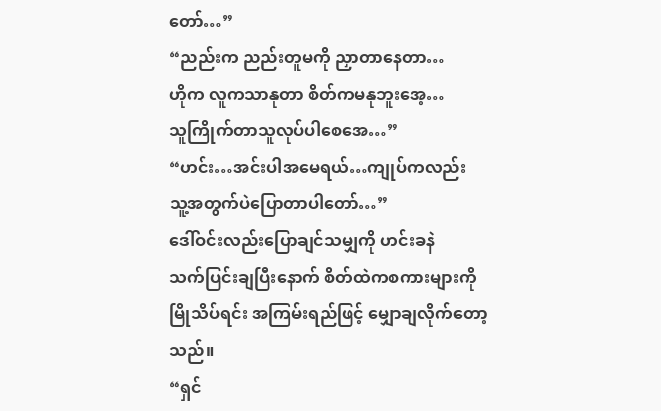တော်…”
“ညည်းက ညည်းတူမကို ညှာတာနေတာ…
ဟိုက လူကသာနုတာ စိတ်ကမနုဘူးအေ့…
သူကြိုက်တာသူလုပ်ပါစေအေ…”
“ဟင်း…အင်းပါအမေရယ်…ကျုပ်ကလည်း
သူ့အတွက်ပဲပြောတာပါတော်…”
ဒေါ်ဝင်းလည်းပြောချင်သမျှကို ဟင်းခနဲ
သက်ပြင်းချပြီးနောက် စိတ်ထဲကစကားများကို
မြိုသိပ်ရင်း အကြမ်းရည်ဖြင့် မျှောချလိုက်တော့သည်။
“ရှင်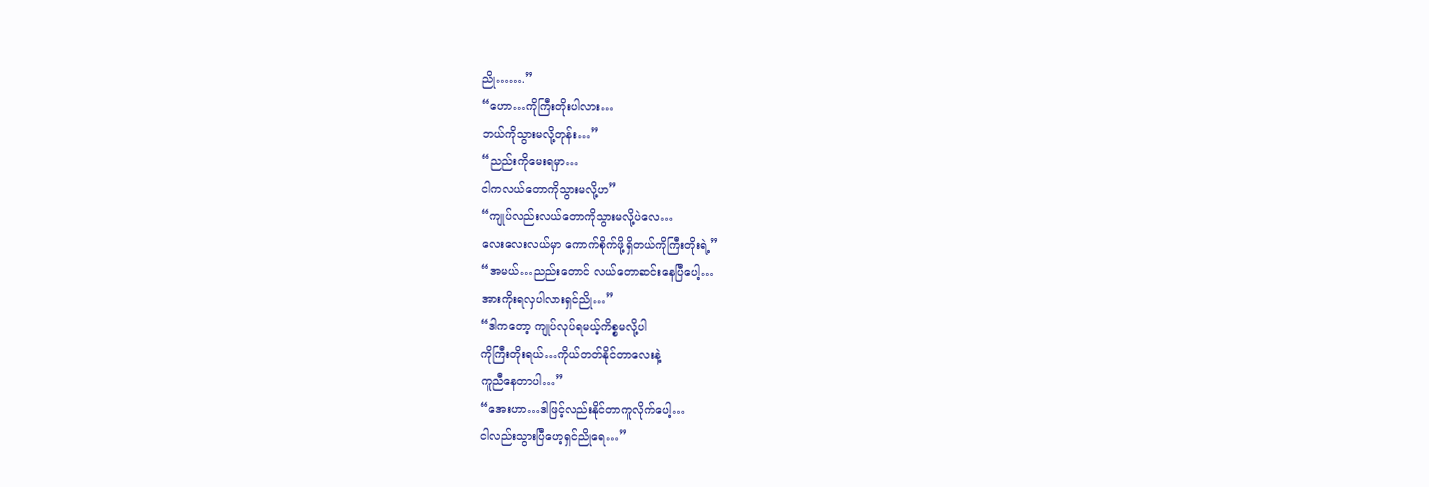ညို…….”
“ဟော…ကိုကြီးတိုးပါလား…
ဘယ်ကိုသွားမလို့တုန်း…”
“ညည်းကိုမေးရမှာ…
ငါကလယ်တောကိုသွားမလို့ဟ”
“ကျုပ်လည်းလယ်တောကိုသွားမလို့ပဲလေ…
လေးလေးလယ်မှာ ကောက်စိုက်ဖို့ရှိတယ်ကိုကြီးတိုးရဲ့”
“အမယ်…ညည်းတောင် လယ်တောဆင်းနေပြီပေါ့…
အားကိုးရလှပါလားရှင်ညို…”
“ဒါကတော့ ကျုပ်လုပ်ရမယ့်ကိစ္စမလို့ပါ
ကိုကြီးတိုးရယ်…ကိုယ်တတ်နိုင်တာလေးနဲ့
ကူညီနေတာပါ…”
“အေးဟာ…ဒါဖြင့်လည်းနိုင်တာကူလိုက်ပေါ့…
ငါလည်းသွားပြီဟေ့ရှင်ညိုရေ…”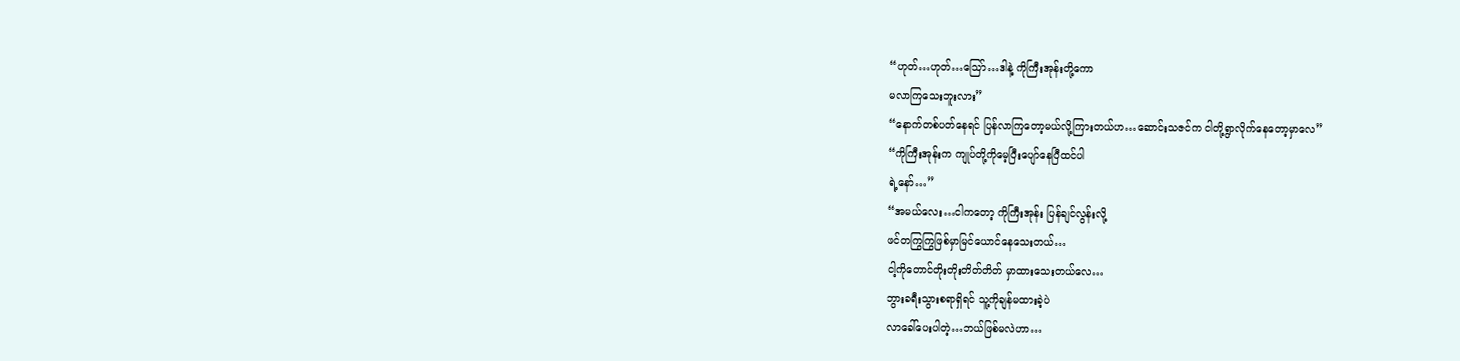“ဟုတ်…ဟုတ်…သြော်…ဒါနဲ့ ကိုကြီးအုန်းတို့ကော
မလာကြသေးဘူးလား”
“နောက်တစ်ပတ်နေရင် ပြန်လာကြတော့မယ်လို့ကြားတယ်ဟ…ဆောင်းသဇင်က ငါတို့ရွာလိုက်နေတော့မှာလေ”
“ကိုကြီးအုန်းက ကျုပ်တို့ကိုမေ့ပြီးပျော်နေပြီထင်ပါ
ရဲ့နော်…”
“အမယ်လေး…ငါကတော့ ကိုကြီးအုန်း ပြန်ချင်လွန်းလို့
ဖင်တကြွကြွဖြစ်မှာမြင်ယောင်နေသေးတယ်…
ငါ့ကိုတောင်တိုးတိုးတိတ်တိတ် မှာထားသေးတယ်လေ…
ဘွားခရီးသွားစရာရှိရင် သူ့ကိုချန်မထားခဲ့ပဲ
လာခေါ်ပေးပါတဲ့…ဘယ်ဖြစ်မလဲဟာ…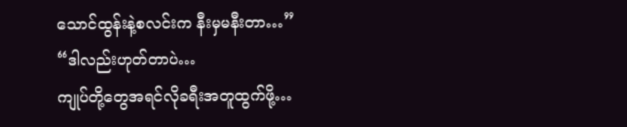သောင်ထွန်းနဲ့စလင်းက နီးမှမနီးတာ…”
“ဒါလည်းဟုတ်တာပဲ…
ကျုပ်တို့တွေအရင်လိုခရီးအတူထွက်ဖို့…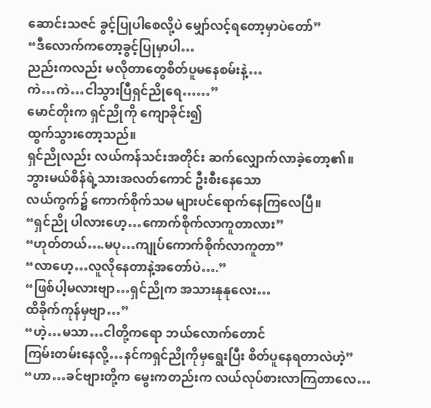ဆောင်းသဇင် ခွင့်ပြုပါစေလို့ပဲ မျှော်လင့်ရတော့မှာပဲတော်”
“ဒီလောက်ကတော့ခွင့်ပြုမှာပါ…
ညည်းကလည်း မလိုတာတွေစိတ်ပူမနေစမ်းနဲ့…
ကဲ…ကဲ…ငါသွားပြီရှင်ညိုရေ……”
မောင်တိုးက ရှင်ညိုကို ကျောခိုင်း၍
ထွက်သွားတော့သည်။
ရှင်ညိုလည်း လယ်ကန်သင်းအတိုင်း ဆက်လျှောက်လာခဲ့တော့၏။
ဘွားမယ်စိန်ရဲ့သားအလတ်ကောင် ဦးစီးနေသော
လယ်ကွက်၌ ကောက်စိုက်သမ များပင်ရောက်နေကြလေပြီ။
“ရှင်ညို ပါလားဟေ့…ကောက်စိုက်လာကူတာလား”
“ဟုတ်တယ်….မပု…ကျုပ်ကောက်စိုက်လာကူတာ”
“လာဟေ့…လူလိုနေတာနဲ့အတော်ပဲ….”
“ဖြစ်ပါ့မလားဗျာ…ရှင်ညိုက အသားနုနုလေး…
ထိခိုက်ကုန်မှဗျာ…”
“ဟဲ့…မသာ…ငါတို့ကရော ဘယ်လောက်တောင်
ကြမ်းတမ်းနေလို့…နင်ကရှင်ညိုကိုမှရွေးပြီး စိတ်ပူနေရတာလဲဟဲ့”
“ဟာ…ခင်ဗျားတို့က မွေးကတည်းက လယ်လုပ်စားလာကြတာလေ…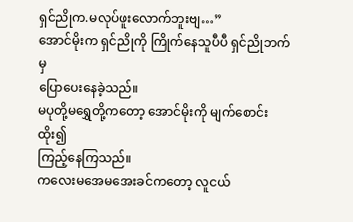ရှင်ညိုက.မလုပ်ဖူးလောက်ဘူးဗျ…”
အောင်မိုးက ရှင်ညိုကို ကြိုက်နေသူပီပီ ရှင်ညိုဘက်မှ
ပြောပေးနေခဲ့သည်။
မပုတို့မရွှေတို့ကတော့ အောင်မိုးကို မျက်စောင်းထိုး၍
ကြည့်နေကြသည်။
ကလေးမအေမအေးခင်ကတော့ လူငယ်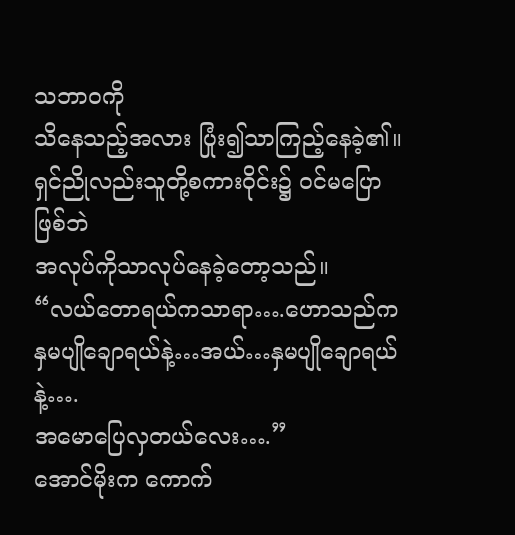သဘာဝကို
သိနေသည့်အလား ပြုံး၍သာကြည့်နေခဲ့၏။
ရှင်ညိုလည်းသူတို့စကားဝိုင်း၌ ဝင်မပြောဖြစ်ဘဲ
အလုပ်ကိုသာလုပ်နေခဲ့တော့သည်။
“လယ်တောရယ်ကသာရာ….ဟောသည်က
နှမပျိုချောရယ်နဲ့…အယ်…နှမပျိုချောရယ်နဲ့….
အမောပြေလှတယ်လေး….”
အောင်မိုးက ကောက်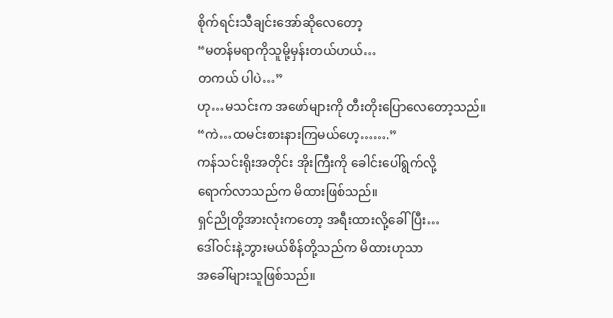စိုက်ရင်းသီချင်းအော်ဆိုလေတော့
“မတန်မရာကိုသူမို့မှန်းတယ်ဟယ်…
တကယ် ပါပဲ…”
ဟု…မသင်းက အဖော်များကို တီးတိုးပြောလေတော့သည်။
“ကဲ…ထမင်းစားနားကြမယ်ဟေ့…….”
ကန်သင်းရိုးအတိုင်း အိုးကြီးကို ခေါင်းပေါ်ရွက်လို့
ရောက်လာသည်က မိထားဖြစ်သည်။
ရှင်ညိုတို့အားလုံးကတော့ အရီးထားလို့ခေါ်ပြီး…
ဒေါ်ဝင်းနဲ့ဘွားမယ်စိန်တို့သည်က မိထားဟုသာ
အခေါ်များသူဖြစ်သည်။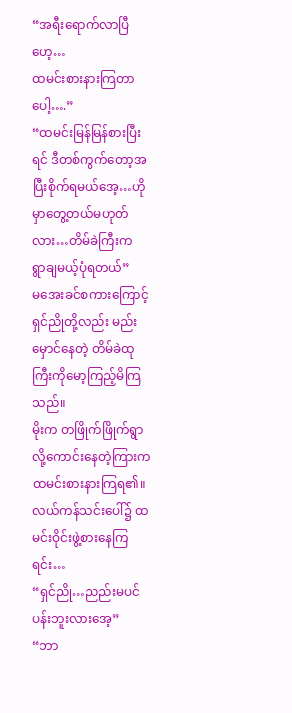“အရီးရောက်လာပြီဟေ့…
ထမင်းစားနားကြတာပေါ့….”
“ထမင်းမြန်မြန်စားပြီးရင် ဒီတစ်ကွက်တော့အပြီးစိုက်ရမယ်အေ့…ဟိုမှာတွေ့တယ်မဟုတ်လား…တိမ်ခဲကြီးက
ရွာချမယ့်ပုံရတယ်”
မအေးခင်စကားကြောင့် ရှင်ညိုတို့လည်း မည်းမှောင်နေတဲ့ တိမ်ခဲထုကြီးကိုမော့ကြည့်မိကြသည်။
မိုးက တဖြိုက်ဖြိုက်ရွာလို့ကောင်းနေတဲ့ကြားက
ထမင်းစားနားကြရ၏။
လယ်ကန်သင်းပေါ်၌ ထမင်းဝိုင်းဖွဲ့စားနေကြရင်း…
“ရှင်ညို…ညည်းမပင်ပန်းဘူးလားအေ့”
“ဘာ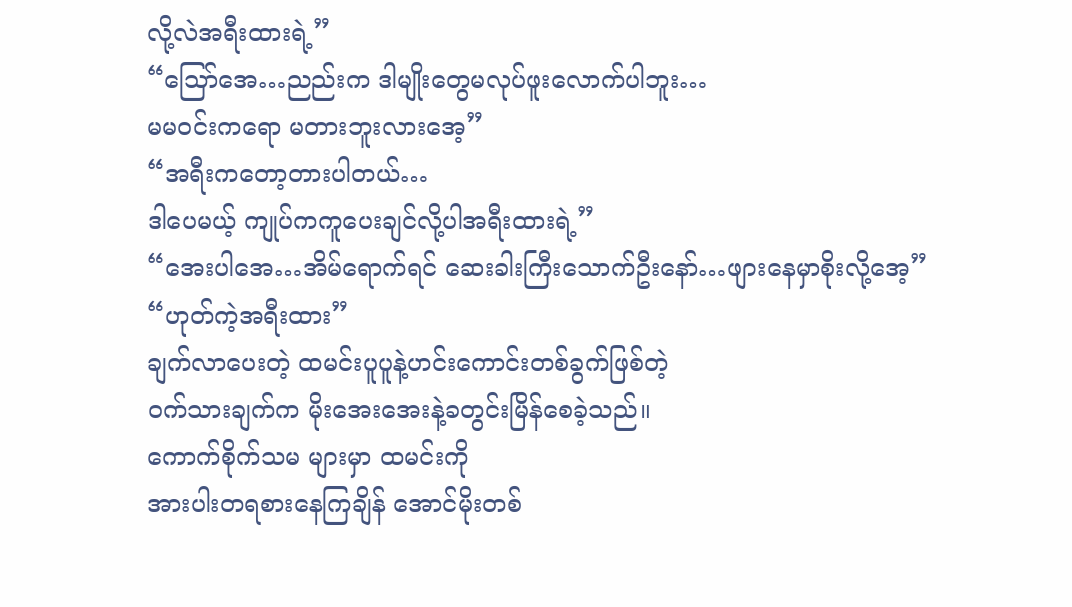လို့လဲအရီးထားရဲ့”
“သြော်အေ…ညည်းက ဒါမျိုးတွေမလုပ်ဖူးလောက်ပါဘူး…
မမဝင်းကရော မတားဘူးလားအေ့”
“အရီးကတော့တားပါတယ်…
ဒါပေမယ့် ကျုပ်ကကူပေးချင်လို့ပါအရီးထားရဲ့”
“အေးပါအေ…အိမ်ရောက်ရင် ဆေးခါးကြီးသောက်ဦးနော်…ဖျားနေမှာစိုးလို့အေ့”
“ဟုတ်ကဲ့အရီးထား”
ချက်လာပေးတဲ့ ထမင်းပူပူနဲ့ဟင်းကောင်းတစ်ခွက်ဖြစ်တဲ့
ဝက်သားချက်က မိုးအေးအေးနဲ့ခတွင်းမြိန်စေခဲ့သည်။
ကောက်စိုက်သမ များမှာ ထမင်းကို
အားပါးတရစားနေကြချိန် အောင်မိုးတစ်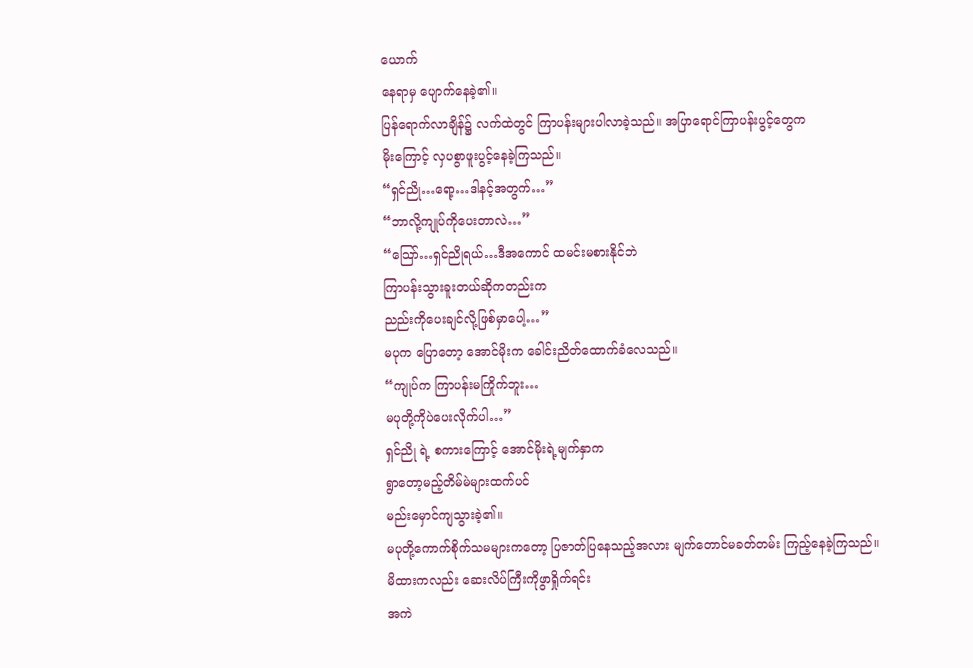ယောက်
နေရာမှ ပျောက်နေခဲ့၏။
ပြန်ရောက်လာချိန်၌ လက်ထဲတွင် ကြာပန်းများပါလာခဲ့သည်။ အပြာရောင်ကြာပန်းပွင့်တွေက
မိုးကြောင့် လှပစွာဖူးပွင့်နေခဲ့ကြသည်။
“ရှင်ညို…ရော့…ဒါနင့်အတွက်…”
“ဘာလို့ကျုပ်ကိုပေးတာလဲ…”
“သြော်…ရှင်ညိုရယ်…ဒီအကောင် ထမင်းမစားနိုင်ဘဲ
ကြာပန်းသွားခူးတယ်ဆိုကတည်းက
ညည်းကိုပေးချင်လို့ဖြစ်မှာပေါ့…”
မပုက ပြောတော့ အောင်မိုးက ခေါင်းညိတ်ထောက်ခံလေသည်။
“ကျုပ်က ကြာပန်းမကြိုက်ဘူး…
မပုတို့ကိုပဲပေးလိုက်ပါ…”
ရှင်ညို ရဲ့ စကားကြောင့် အောင်မိုးရဲ့မျက်နှာက
ရွာတော့မည့်တိမ်မဲများထက်ပင်
မည်းမှောင်ကျသွားခဲ့၏။
မပုတို့ကောက်စိုက်သမများကတော့ ပြဇာတ်ပြနေသည့်အလား မျက်တောင်မခတ်တမ်း ကြည့်နေခဲ့ကြသည်။
မိထားကလည်း ဆေးလိပ်ကြီးကိုဖွာရှိုက်ရင်း
အကဲ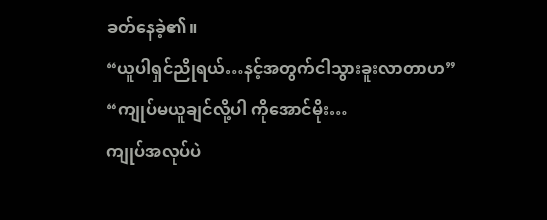ခတ်နေခဲ့၏။
“ယူပါရှင်ညိုရယ်…နင့်အတွက်ငါသွားခူးလာတာဟ”
“ကျုပ်မယူချင်လို့ပါ ကိုအောင်မိုး…
ကျုပ်အလုပ်ပဲ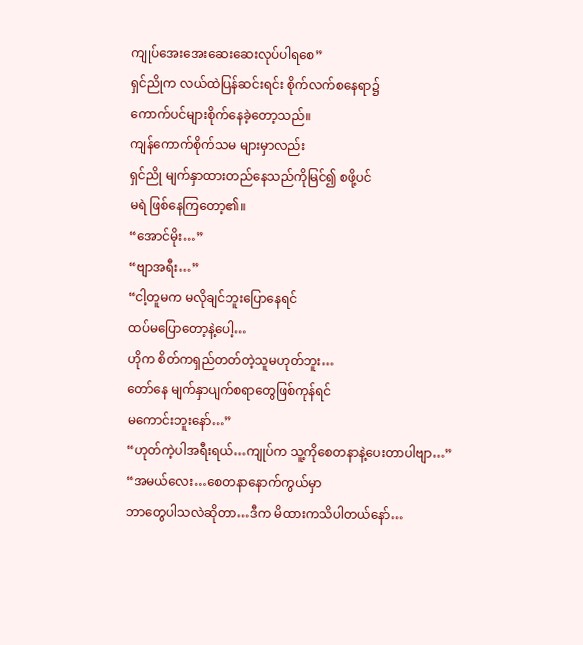ကျုပ်အေးအေးဆေးဆေးလုပ်ပါရစေ”
ရှင်ညိုက လယ်ထဲပြန်ဆင်းရင်း စိုက်လက်စနေရာ၌
ကောက်ပင်များစိုက်နေခဲ့တော့သည်။
ကျန်ကောက်စိုက်သမ များမှာလည်း
ရှင်ညို မျက်နှာထားတည်နေသည်ကိုမြင်၍ စဖို့ပင်
မရဲ ဖြစ်နေကြတော့၏။
“အောင်မိုး…”
“ဗျာအရီး…”
“ငါ့တူမက မလိုချင်ဘူးပြောနေရင်
ထပ်မပြောတော့နဲ့ပေါ့…
ဟိုက စိတ်ကရှည်တတ်တဲ့သူမဟုတ်ဘူး…
တော်နေ မျက်နှာပျက်စရာတွေဖြစ်ကုန်ရင်
မကောင်းဘူးနော်…”
“ဟုတ်ကဲ့ပါအရီးရယ်…ကျုပ်က သူ့ကိုစေတနာနဲ့ပေးတာပါဗျာ…”
“အမယ်လေး…စေတနာနောက်ကွယ်မှာ
ဘာတွေပါသလဲဆိုတာ…ဒီက မိထားကသိပါတယ်နော်…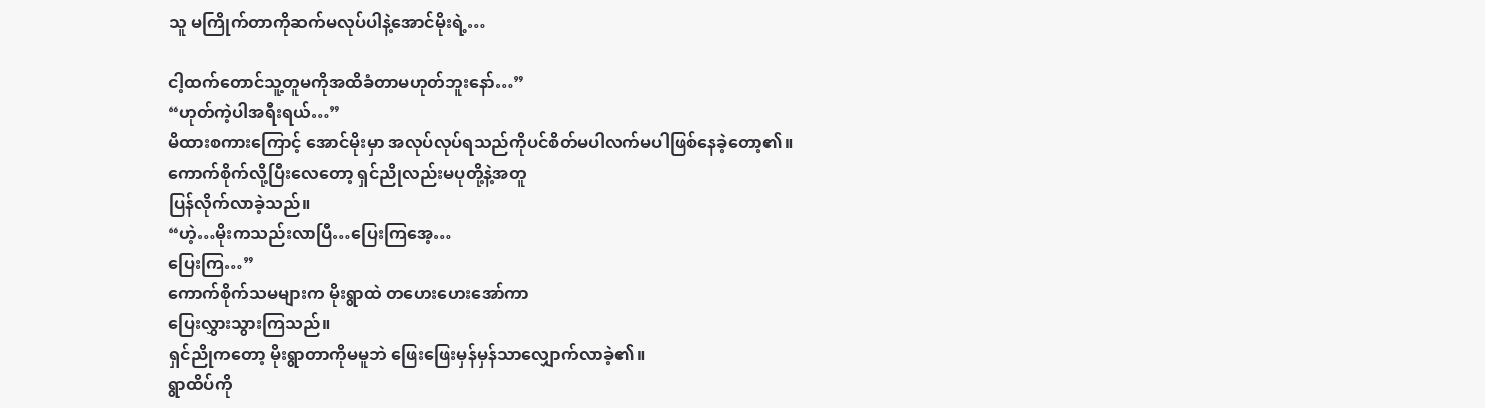သူ မကြိုက်တာကိုဆက်မလုပ်ပါနဲ့အောင်မိုးရဲ့…

ငါ့ထက်တောင်သူ့တူမကိုအထိခံတာမဟုတ်ဘူးနော်…”
“ဟုတ်ကဲ့ပါအရီးရယ်…”
မိထားစကားကြောင့် အောင်မိုးမှာ အလုပ်လုပ်ရသည်ကိုပင်စိတ်မပါလက်မပါဖြစ်နေခဲ့တော့၏။
ကောက်စိုက်လို့ပြီးလေတော့ ရှင်ညိုလည်းမပုတို့နဲ့အတူ
ပြန်လိုက်လာခဲ့သည်။
“ဟဲ့…မိုးကသည်းလာပြီ…ပြေးကြအေ့…
ပြေးကြ…”
ကောက်စိုက်သမများက မိုးရွာထဲ တဟေးဟေးအော်ကာ
ပြေးလွှားသွားကြသည်။
ရှင်ညိုကတော့ မိုးရွာတာကိုမမူဘဲ ဖြေးဖြေးမှန်မှန်သာလျှောက်လာခဲ့၏။
ရွာထိပ်ကို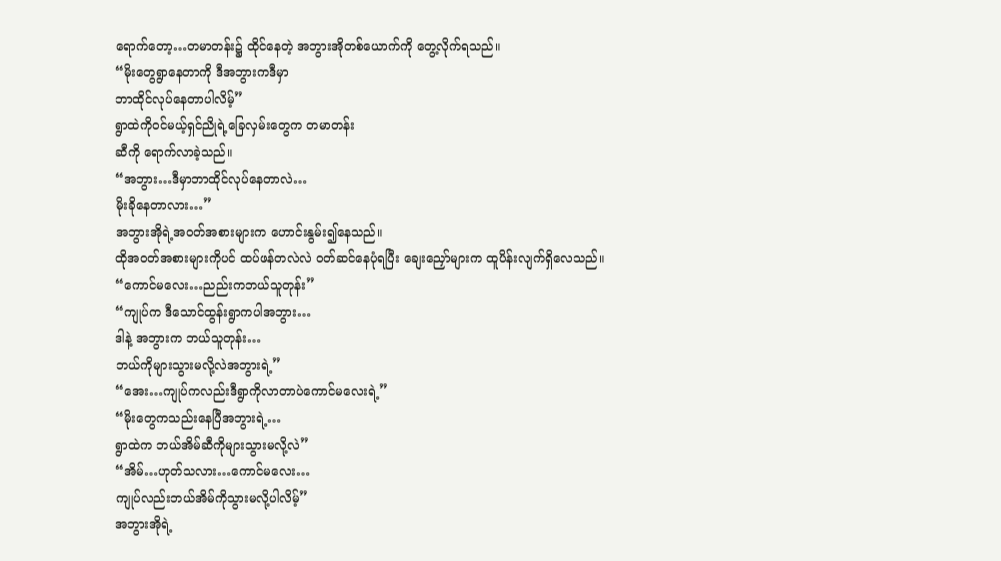ရောက်တော့…တမာတန်း၌ ထိုင်နေတဲ့ အဘွားအိုတစ်ယောက်ကို တွေ့လိုက်ရသည်။
“မိုးတွေရွာနေတာကို ဒီအဘွားကဒီမှာ
ဘာထိုင်လုပ်နေတာပါလိမ့်”
ရွာထဲကိုဝင်မယ့်ရှင်ညိုရဲ့ခြေလှမ်းတွေက တမာတန်း
ဆီကို ရောက်လာခဲ့သည်။
“အဘွား…ဒီမှာဘာထိုင်လုပ်နေတာလဲ…
မိုးခိုနေတာလား…”
အဘွားအိုရဲ့အဝတ်အစားများက ဟောင်းနွမ်း၍နေသည်။
ထိုအဝတ်အစားများကိုပင် ထပ်ဖန်တလဲလဲ ဝတ်ဆင်နေပုံရပြီး ချေးညှော်များက ထူပိန်းလျက်ရှိလေသည်။
“ကောင်မလေး…ညည်းကဘယ်သူတုန်း”
“ကျုပ်က ဒီသောင်ထွန်းရွာကပါအဘွား…
ဒါနဲ့ အဘွားက ဘယ်သူတုန်း…
ဘယ်ကိုများသွားမလို့လဲအဘွားရဲ့”
“အေး…ကျုပ်ကလည်းဒီရွာကိုလာတာပဲကောင်မလေးရဲ့”
“မိုးတွေကသည်းနေပြီအဘွားရဲ့…
ရွာထဲက ဘယ်အိမ်ဆီကိုများသွားမလို့လဲ”
“အိမ်…ဟုတ်သလား…ကောင်မလေး…
ကျုပ်လည်းဘယ်အိမ်ကိုသွားမလို့ပါလိမ့်”
အဘွားအိုရဲ့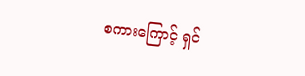စကားကြောင့် ရှင်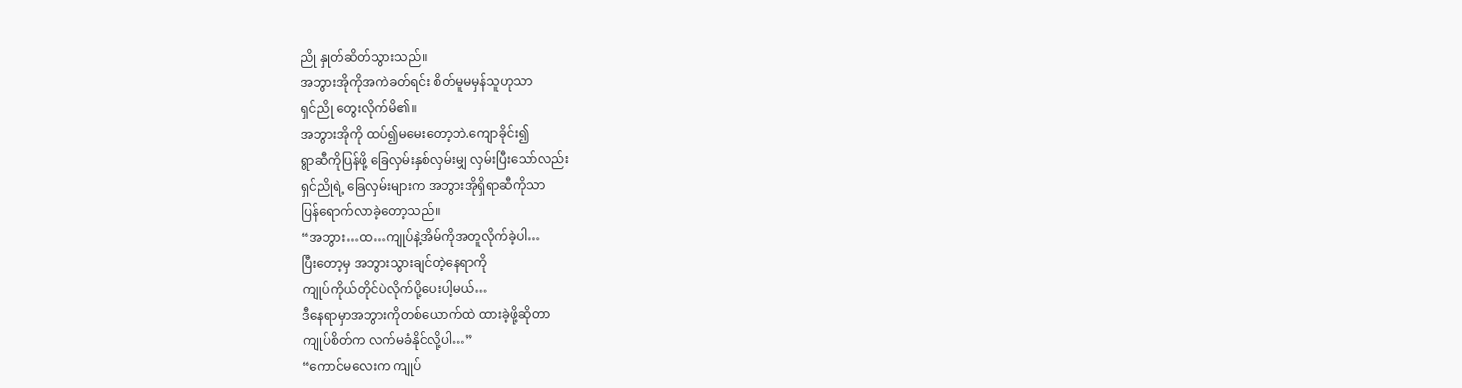ညို နှုတ်ဆိတ်သွားသည်။
အဘွားအိုကိုအကဲခတ်ရင်း စိတ်မူမမှန်သူဟုသာ
ရှင်ညို တွေးလိုက်မိ၏။
အဘွားအိုကို ထပ်၍မမေးတော့ဘဲ.ကျောခိုင်း၍
ရွာဆီကိုပြန်ဖို့ ခြေလှမ်းနှစ်လှမ်းမျှ လှမ်းပြီးသော်လည်း
ရှင်ညိုရဲ့ ခြေလှမ်းများက အဘွားအိုရှိရာဆီကိုသာ
ပြန်ရောက်လာခဲ့တော့သည်။
“အဘွား…ထ…ကျုပ်နဲ့အိမ်ကိုအတူလိုက်ခဲ့ပါ…
ပြီးတော့မှ အဘွားသွားချင်တဲ့နေရာကို
ကျုပ်ကိုယ်တိုင်ပဲလိုက်ပို့ပေးပါ့မယ်…
ဒီနေရာမှာအဘွားကိုတစ်ယောက်ထဲ ထားခဲ့ဖို့ဆိုတာ
ကျုပ်စိတ်က လက်မခံနိုင်လို့ပါ…”
“ကောင်မလေးက ကျုပ်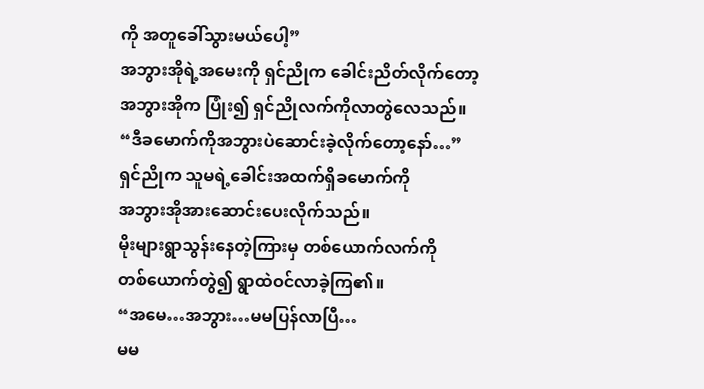ကို အတူခေါ်သွားမယ်ပေါ့”
အဘွားအိုရဲ့အမေးကို ရှင်ညိုက ခေါင်းညိတ်လိုက်တော့
အဘွားအိုက ပြုံး၍ ရှင်ညိုလက်ကိုလာတွဲလေသည်။
“ဒီခမောက်ကိုအဘွားပဲဆောင်းခဲ့လိုက်တော့နော်…”
ရှင်ညိုက သူမရဲ့ခေါင်းအထက်ရှိခမောက်ကို
အဘွားအိုအားဆောင်းပေးလိုက်သည်။
မိုးများရွာသွန်းနေတဲ့ကြားမှ တစ်ယောက်လက်ကို
တစ်ယောက်တွဲ၍ ရွာထဲဝင်လာခဲ့ကြ၏။
“အမေ…အဘွား…မမပြန်လာပြီ…
မမ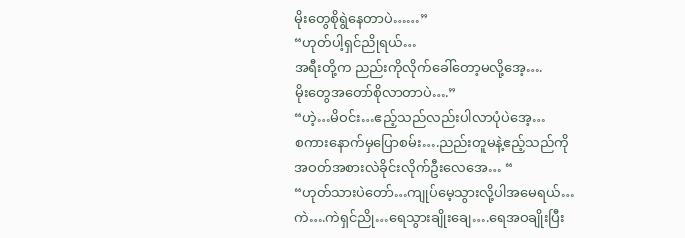မိုးတွေစိုရွဲနေတာပဲ……”
“ဟုတ်ပါ့ရှင်ညိုရယ်…
အရီးတို့က ညည်းကိုလိုက်ခေါ်တော့မလို့အေ့….
မိုးတွေအတော်စိုလာတာပဲ….”
“ဟဲ့…မိဝင်း…ဧည့်သည်လည်းပါလာပုံပဲအေ့…
စကားနောက်မှပြောစမ်း….ညည်းတူမနဲ့ဧည့်သည်ကို
အဝတ်အစားလဲခိုင်းလိုက်ဦးလေအေ… “
“ဟုတ်သားပဲတော်…ကျုပ်မေ့သွားလို့ပါအမေရယ်…
ကဲ….ကဲရှင်ညို…ရေသွားချိုးချေ….ရေအဝချိုးပြီး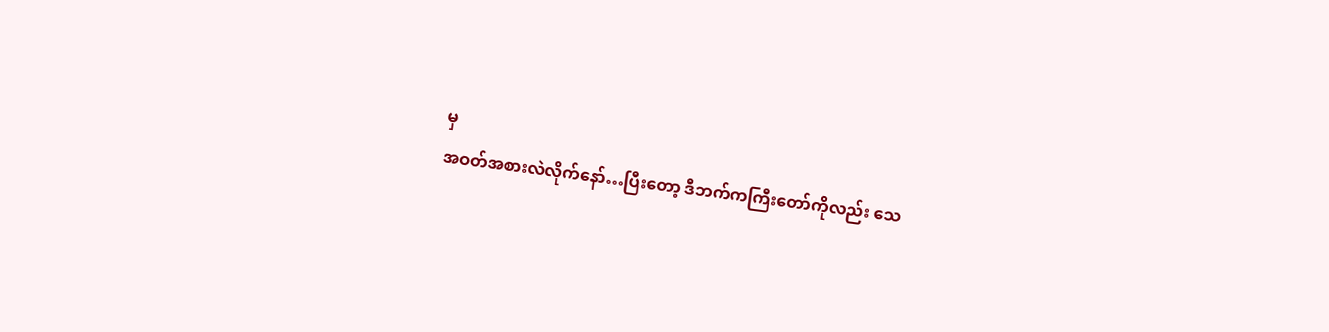မှ
အဝတ်အစားလဲလိုက်နော်…ပြီးတော့ ဒီဘက်ကကြီးတော်ကိုလည်း သေ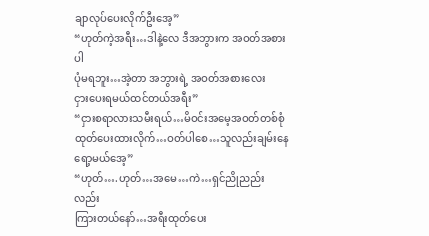ချာလုပ်ပေးလိုက်ဦးအေ့”
“ဟုတ်ကဲ့အရီး…ဒါနဲ့လေ ဒီအဘွားက အဝတ်အစားပါ
ပုံမရဘူး…အဲ့တာ အဘွားရဲ့ အဝတ်အစားလေး
ငှားပေးရမယ်ထင်တယ်အရီး”
“ငှားစရာလားသမီးရယ်…မိဝင်းအမေ့အဝတ်တစ်စုံ
ထုတ်ပေးထားလိုက်…ဝတ်ပါစေ…သူလည်းချမ်းနေရော့မယ်အေ့”
“ဟုတ်….ဟုတ်…အမေ…ကဲ…ရှင်ညိုညည်းလည်း
ကြားတယ်နော်…အရီးထုတ်ပေး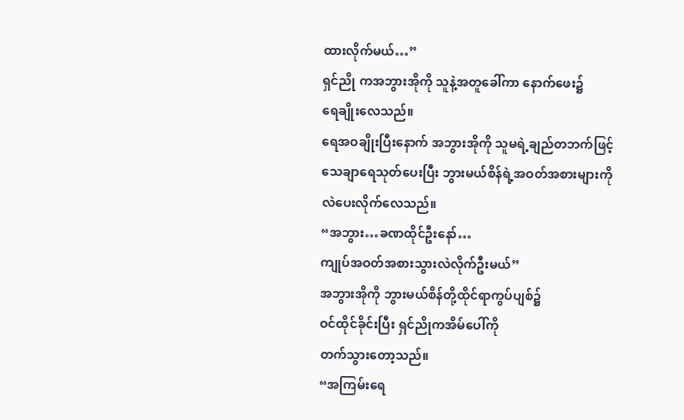ထားလိုက်မယ်…”
ရှင်ညို ကအဘွားအိုကို သူနဲ့အတူခေါ်ကာ နောက်ဖေး၌
ရေချိုးလေသည်။
ရေအဝချိုးပြီးနောက် အဘွားအိုကို သူမရဲ့ချည်တဘက်ဖြင့် သေချာရေသုတ်ပေးပြီး ဘွားမယ်စိန်ရဲ့အဝတ်အစားများကို လဲပေးလိုက်လေသည်။
“အဘွား…ခဏထိုင်ဦးနော်…
ကျုပ်အဝတ်အစားသွားလဲလိုက်ဦးမယ်”
အဘွားအိုကို ဘွားမယ်စိန်တို့ထိုင်ရာကွပ်ပျစ်၌
ဝင်ထိုင်ခိုင်းပြီး ရှင်ညိုကအိမ်ပေါ်ကို
တက်သွားတော့သည်။
“အကြမ်းရေ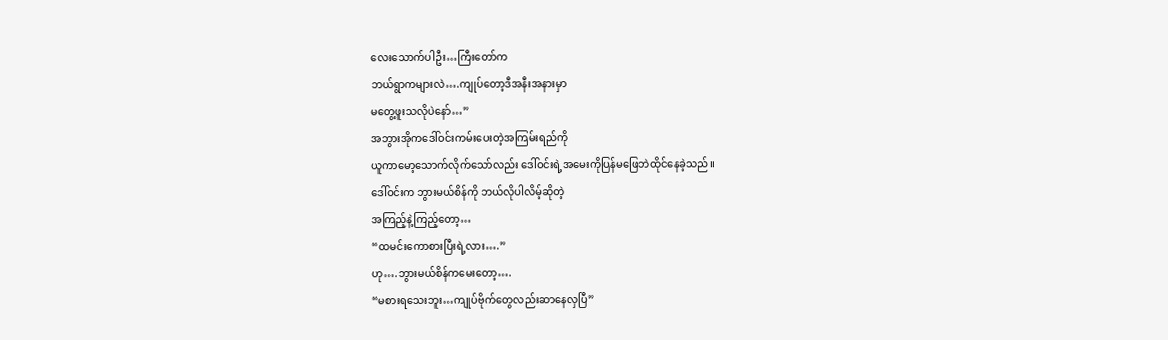လေးသောက်ပါဦး…ကြီးတော်က
ဘယ်ရွာကများလဲ….ကျုပ်တော့ဒီအနီးအနားမှာ
မတွေ့ဖူးသလိုပဲနော်…”
အဘွားအိုကဒေါ်ဝင်းကမ်းပေးတဲ့အကြမ်းရည်ကို
ယူကာမော့သောက်လိုက်သော်လည်း ဒေါ်ဝင်းရဲ့အမေးကိုပြန်မဖြေဘဲထိုင်နေခဲ့သည်။
ဒေါ်ဝင်းက ဘွားမယ်စိန်ကို ဘယ်လိုပါလိမ့်ဆိုတဲ့
အကြည့်နဲ့ကြည့်တော့…
“ထမင်းကောစားပြီးရဲ့လား….”
ဟု….ဘွားမယ်စိန်ကမေးတော့….
“မစားရသေးဘူး…ကျုပ်ဗိုက်တွေလည်းဆာနေလှပြီ”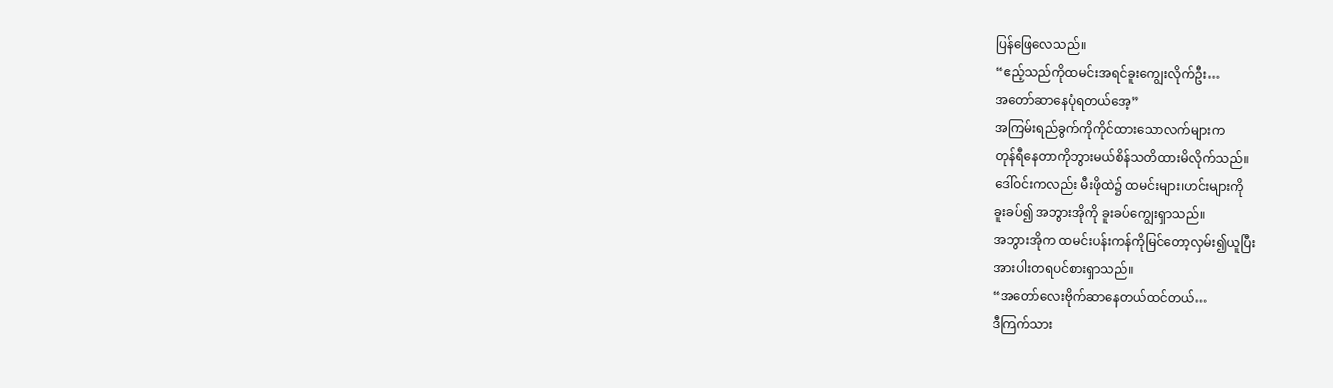ပြန်ဖြေလေသည်။
“ဧည့်သည်ကိုထမင်းအရင်ခူးကျွေးလိုက်ဦး…
အတော်ဆာနေပုံရတယ်အေ့”
အကြမ်းရည်ခွက်ကိုကိုင်ထားသောလက်များက
တုန်ရီနေတာကိုဘွားမယ်စိန်သတိထားမိလိုက်သည်။
ဒေါ်ဝင်းကလည်း မီးဖိုထဲ၌ ထမင်းများ၊ဟင်းများကို
ခူးခပ်၍ အဘွားအိုကို ခူးခပ်ကျွေးရှာသည်။
အဘွားအိုက ထမင်းပန်းကန်ကိုမြင်တော့လှမ်း၍ယူပြီး
အားပါးတရပင်စားရှာသည်။
“အတော်လေးဗိုက်ဆာနေတယ်ထင်တယ်…
ဒီကြက်သား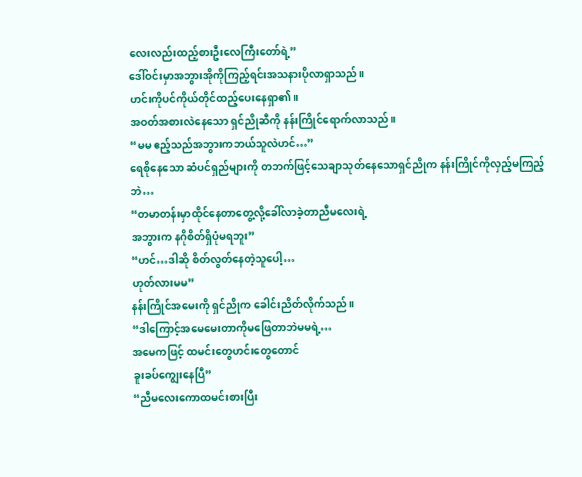လေးလည်းထည့်စားဦးလေကြီးတော်ရဲ့”
ဒေါ်ဝင်းမှာအဘွားအိုကိုကြည့်ရင်းအသနားပိုလာရှာသည်။
ဟင်းကိုပင်ကိုယ်တိုင်ထည့်ပေးနေရှာ၏။
အဝတ်အစားလဲနေသော ရှင်ညိုဆီကို နန်းကြိုင်ရောက်လာသည်။
“မမ ဧည့်သည်အဘွားကဘယ်သူလဲဟင်…”
ရေစိုနေသော ဆံပင်ရှည်များကို တဘက်ဖြင့်သေချာသုတ်နေသောရှင်ညိုက နန်းကြိုင်ကိုလှည့်မကြည့်ဘဲ…
“တမာတန်းမှာထိုင်နေတာတွေ့လို့ခေါ်လာခဲ့တာညီမလေးရဲ့
အဘွားက နဂိုစိတ်ရှိပုံမရဘူး”
“ဟင်…ဒါဆို စိတ်လွတ်နေတဲ့သူပေါ့…
ဟုတ်လားမမ”
နန်းကြိုင်အမေးကို ရှင်ညိုက ခေါင်းညိတ်လိုက်သည်။
“ဒါကြောင့်အမေမေးတာကိုမဖြေတာဘဲမမရဲ့…
အမေကဖြင့် ထမင်းတွေဟင်းတွေတောင်
ခူးခပ်ကျွေးနေပြီ”
“ညီမလေးကောထမင်းစားပြီး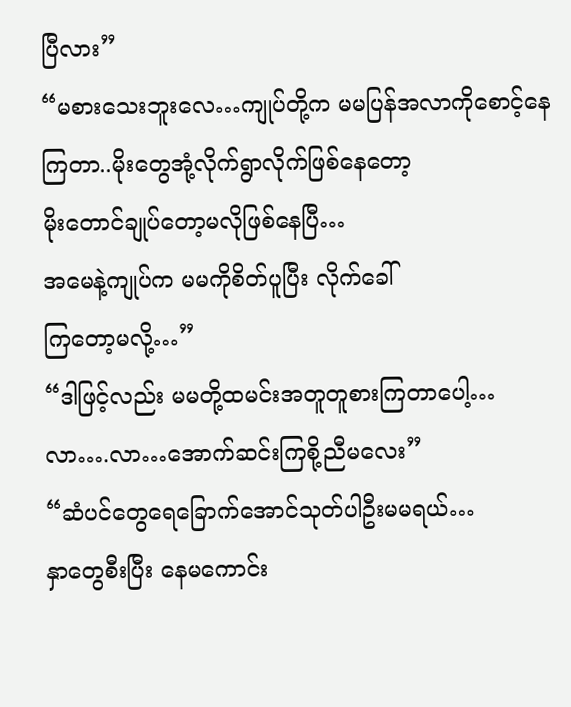ပြီလား”
“မစားသေးဘူးလေ…ကျုပ်တို့က မမပြန်အလာကိုစောင့်နေကြတာ..မိုးတွေအုံ့လိုက်ရွာလိုက်ဖြစ်နေတော့
မိုးတောင်ချုပ်တော့မလိုဖြစ်နေပြီ…
အမေနဲ့ကျုပ်က မမကိုစိတ်ပူပြီး လိုက်ခေါ်
ကြတော့မလို့…”
“ဒါဖြင့်လည်း မမတို့ထမင်းအတူတူစားကြတာပေါ့…
လာ….လာ…အောက်ဆင်းကြစို့ညီမလေး”
“ဆံပင်တွေရေခြောက်အောင်သုတ်ပါဦးမမရယ်…
နှာတွေစီးပြီး နေမကောင်း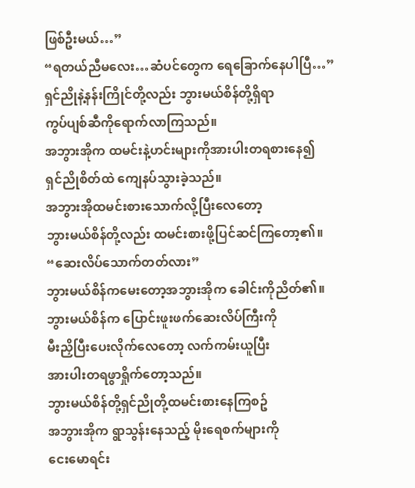ဖြစ်ဦးမယ်…”
“ရတယ်ညီမလေး…ဆံပင်တွေက ရေခြောက်နေပါပြီ…”
ရှင်ညိုနဲ့နန်းကြိုင်တို့လည်း ဘွားမယ်စိန်တို့ရှိရာ
ကွပ်ပျစ်ဆီကိုရောက်လာကြသည်။
အဘွားအိုက ထမင်းနဲ့ဟင်းများကိုအားပါးတရစားနေ၍
ရှင်ညိုစိတ်ထဲ ကျေနပ်သွားခဲ့သည်။
အဘွားအိုထမင်းစားသောက်လို့ပြီးလေတော့
ဘွားမယ်စိန်တို့လည်း ထမင်းစားဖို့ပြင်ဆင်ကြတော့၏။
“ဆေးလိပ်သောက်တတ်လား”
ဘွားမယ်စိန်ကမေးတော့အဘွားအိုက ခေါင်းကိုညိတ်၏။
ဘွားမယ်စိန်က ပြောင်းဖူးဖက်ဆေးလိပ်ကြီးကို
မီးညှိပြီးပေးလိုက်လေတော့ လက်ကမ်းယူပြီး
အားပါးတရဖွာရှိုက်တော့သည်။
ဘွားမယ်စိန်တို့ရှင်ညိုတို့ထမင်းစားနေကြစဥ်
အဘွားအိုက ရွာသွန်းနေသည့် မိုးရေစက်များကို
ငေးမောရင်း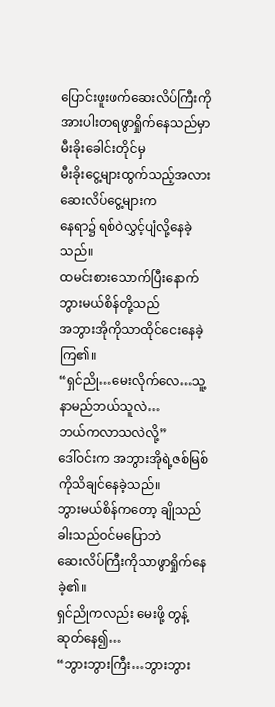ပြောင်းဖူးဖက်ဆေးလိပ်ကြီးကို
အားပါးတရဖွာရှိုက်နေသည်မှာ မီးခိုးခေါင်းတိုင်မှ
မီးခိုးငွေ့များထွက်သည့်အလား ဆေးလိပ်ငွေ့များက
နေရာ၌ ရစ်ဝဲလွှင့်ပျံလို့နေခဲ့သည်။
ထမင်းစားသောက်ပြီးနောက်ဘွားမယ်စိန်တို့သည်
အဘွားအိုကိုသာထိုင်ငေးနေခဲ့ကြ၏။
“ရှင်ညို…မေးလိုက်လေ…သူ့နာမည်ဘယ်သူလဲ…
ဘယ်ကလာသလဲလို့”
ဒေါ်ဝင်းက အဘွားအိုရဲ့ဇစ်မြစ်ကိုသိချင်နေခဲ့သည်။
ဘွားမယ်စိန်ကတော့ ချိုသည်ခါးသည်ဝင်မပြောဘဲ
ဆေးလိပ်ကြီးကိုသာဖွာရှိုက်နေခဲ့၏။
ရှင်ညိုကလည်း မေးဖို့ တွန့်ဆုတ်နေ၍…
“ဘွားဘွားကြီး…ဘွားဘွား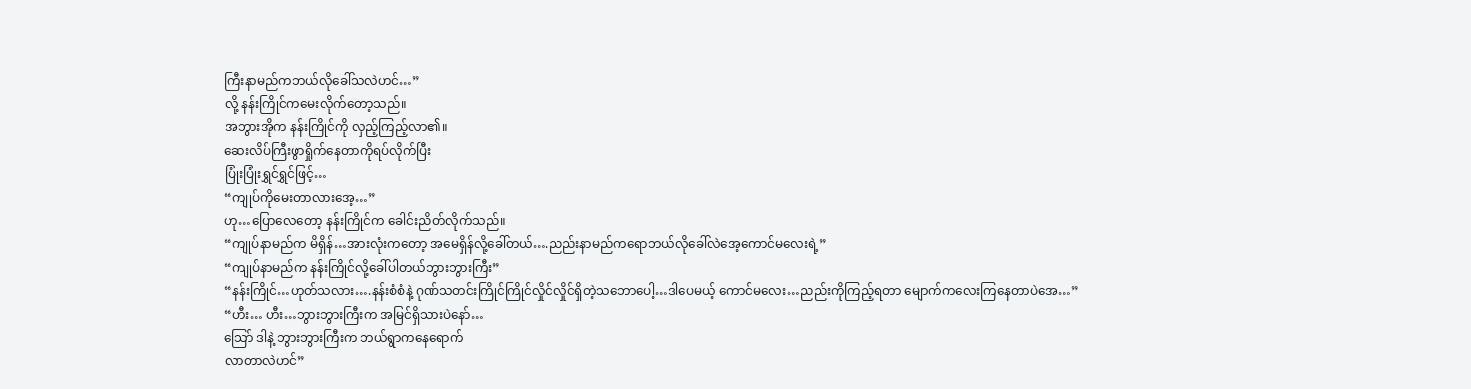ကြီးနာမည်ကဘယ်လိုခေါ်သလဲဟင်…”
လို့ နန်းကြိုင်ကမေးလိုက်တော့သည်။
အဘွားအိုက နန်းကြိုင်ကို လှည့်ကြည့်လာ၏။
ဆေးလိပ်ကြီးဖွာရှိုက်နေတာကိုရပ်လိုက်ပြီး
ပြုံးပြုံးရွှင်ရွှင်ဖြင့်…
“ကျုပ်ကိုမေးတာလားအေ့…”
ဟု…ပြောလေတော့ နန်းကြိုင်က ခေါင်းညိတ်လိုက်သည်။
“ကျုပ်နာမည်က မိရှိန်…အားလုံးကတော့ အမေရှိန်လို့ခေါ်တယ်….ညည်းနာမည်ကရောဘယ်လိုခေါ်လဲအေ့ကောင်မလေးရဲ့”
“ကျုပ်နာမည်က နန်းကြိုင်လို့ခေါ်ပါတယ်ဘွားဘွားကြီး”
“နန်းကြိုင်…ဟုတ်သလား….နန်းစံစံနဲ့ ဂုဏ်သတင်းကြိုင်ကြိုင်လှိုင်လှိုင်ရှိတဲ့သဘောပေါ့…ဒါပေမယ့် ကောင်မလေး…ညည်းကိုကြည့်ရတာ မျောက်ကလေးကြနေတာပဲအေ…”
“ဟီး… ဟီး…ဘွားဘွားကြီးက အမြင်ရှိသားပဲနော်…
သြော် ဒါနဲ့ ဘွားဘွားကြီးက ဘယ်ရွာကနေရောက်
လာတာလဲဟင်”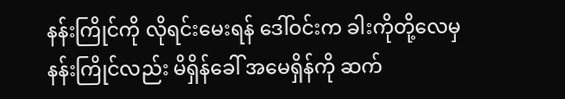နန်းကြိုင်ကို လိုရင်းမေးရန် ဒေါ်ဝင်းက ခါးကိုတို့လေမှ
နန်းကြိုင်လည်း မိရှိန်ခေါ် အမေရှိန်ကို ဆက်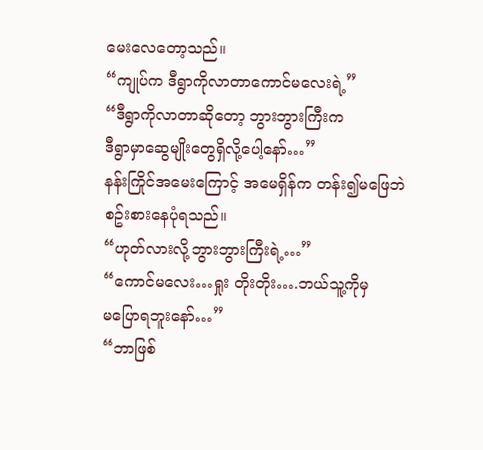မေးလေတော့သည်။
“ကျုပ်က ဒီရွာကိုလာတာကောင်မလေးရဲ့”
“ဒီရွာကိုလာတာဆိုတော့ ဘွားဘွားကြီးက
ဒီရွာမှာဆွေမျိုးတွေရှိလို့ပေါ့နော်…”
နန်းကြိုင်အမေးကြောင့် အမေရှိန်က တန်း၍မဖြေဘဲ
စဥ်းစားနေပုံရသည်။
“ဟုတ်လားလို့ဘွားဘွားကြီးရဲ့…”
“ကောင်မလေး…ရှုး တိုးတိုး….ဘယ်သူ့ကိုမှ
မပြောရဘူးနော်…”
“ဘာဖြစ်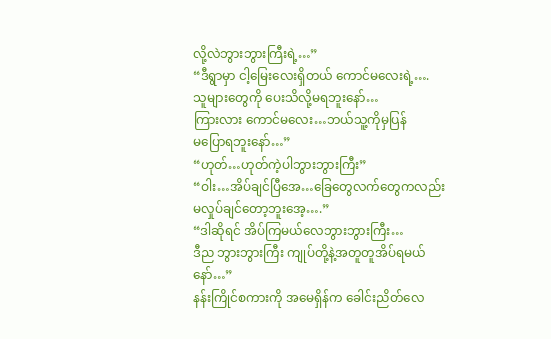လို့လဲဘွားဘွားကြီးရဲ့…”
“ဒီရွာမှာ ငါ့မြေးလေးရှိတယ် ကောင်မလေးရဲ့….
သူများတွေကို ပေးသိလို့မရဘူးနော်…
ကြားလား ကောင်မလေး…ဘယ်သူ့ကိုမှပြန်
မပြောရဘူးနော်…”
“ဟုတ်…ဟုတ်ကဲ့ပါဘွားဘွားကြီး”
“ဝါး…အိပ်ချင်ပြီအေ…ခြေတွေလက်တွေကလည်း
မလှုပ်ချင်တော့ဘူးအေ့….”
“ဒါဆိုရင် အိပ်ကြမယ်လေဘွားဘွားကြီး…
ဒီည ဘွားဘွားကြီး ကျုပ်တို့နဲ့အတူတူအိပ်ရမယ်နော်…”
နန်းကြိုင်စကားကို အမေရှိန်က ခေါင်းညိတ်လေ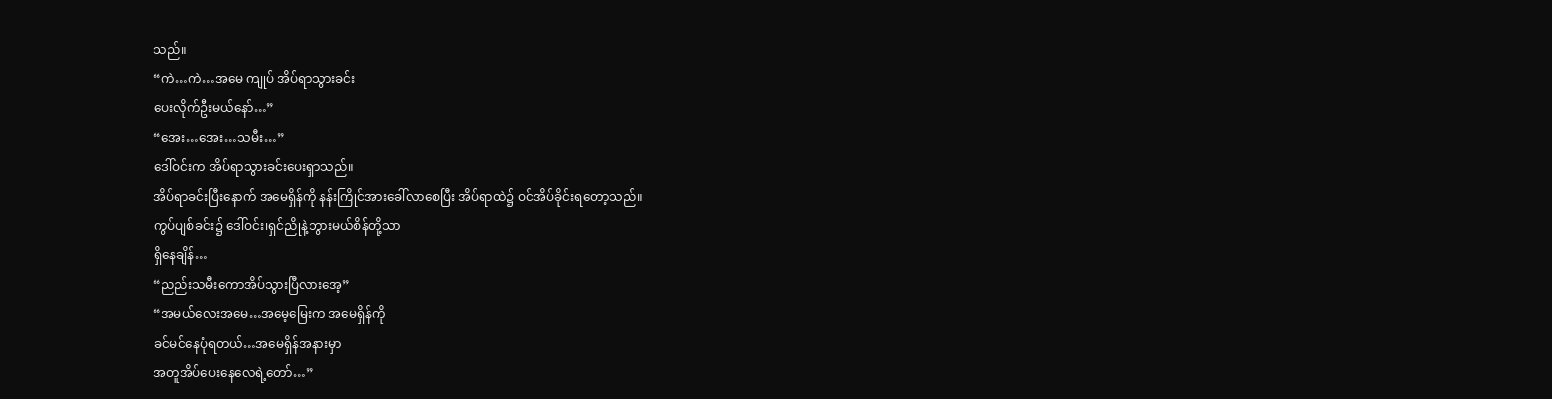သည်။
“ကဲ…ကဲ…အမေ ကျုပ် အိပ်ရာသွားခင်း
ပေးလိုက်ဦးမယ်နော်…”
“အေး…အေး…သမီး…”
ဒေါ်ဝင်းက အိပ်ရာသွားခင်းပေးရှာသည်။
အိပ်ရာခင်းပြီးနောက် အမေရှိန်ကို နန်းကြိုင်အားခေါ်လာစေပြီး အိပ်ရာထဲ၌ ဝင်အိပ်ခိုင်းရတော့သည်။
ကွပ်ပျစ်ခင်း၌ ဒေါ်ဝင်း၊ရှင်ညိုနဲ့ဘွားမယ်စိန်တို့သာ
ရှိနေချိန်…
“ညည်းသမီးကောအိပ်သွားပြီလားအေ့”
“အမယ်လေးအမေ…အမေ့မြေးက အမေရှိန်ကို
ခင်မင်နေပုံရတယ်…အမေရှိန်အနားမှာ
အတူအိပ်ပေးနေလေရဲ့တော်…”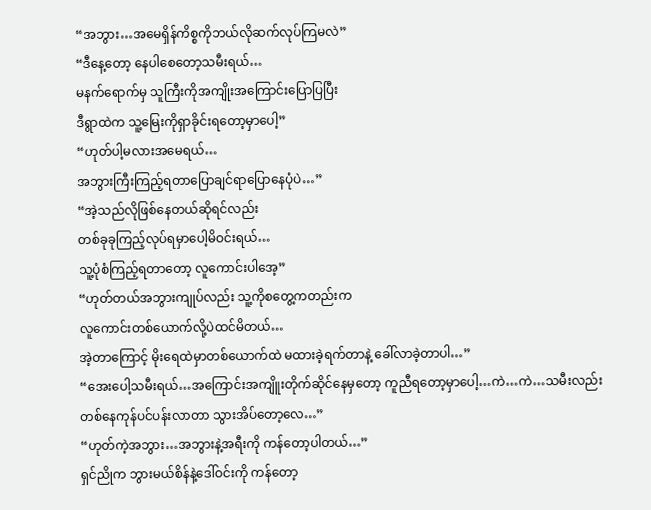“အဘွား…အမေရှိန်ကိစ္စကိုဘယ်လိုဆက်လုပ်ကြမလဲ”
“ဒီနေ့တော့ နေပါစေတော့သမီးရယ်…
မနက်ရောက်မှ သူကြီးကိုအကျိုးအကြောင်းပြောပြပြီး
ဒီရွာထဲက သူ့မြေးကိုရှာခိုင်းရတော့မှာပေါ့”
“ဟုတ်ပါ့မလားအမေရယ်…
အဘွားကြီးကြည့်ရတာပြောချင်ရာပြောနေပုံပဲ…”
“အဲ့သည်လိုဖြစ်နေတယ်ဆိုရင်လည်း
တစ်ခုခုကြည့်လုပ်ရမှာပေါ့မိဝင်းရယ်…
သူ့ပုံစံကြည့်ရတာတော့ လူကောင်းပါအေ့”
“ဟုတ်တယ်အဘွားကျုပ်လည်း သူ့ကိုစတွေ့ကတည်းက
လူကောင်းတစ်ယောက်လို့ပဲထင်မိတယ်…
အဲ့တာကြောင့် မိုးရေထဲမှာတစ်ယောက်ထဲ မထားခဲ့ရက်တာနဲ့ ခေါ်လာခဲ့တာပါ…”
“အေးပေါ့သမီးရယ်…အကြောင်းအကျိူးတိုက်ဆိုင်နေမှတော့ ကူညီရတော့မှာပေါ့…ကဲ…ကဲ…သမီးလည်း
တစ်နေကုန်ပင်ပန်းလာတာ သွားအိပ်တော့လေ…”
“ဟုတ်ကဲ့အဘွား…အဘွားနဲ့အရီးကို ကန်တော့ပါတယ်…”
ရှင်ညိုက ဘွားမယ်စိန်နဲ့ဒေါ်ဝင်းကို ကန်တော့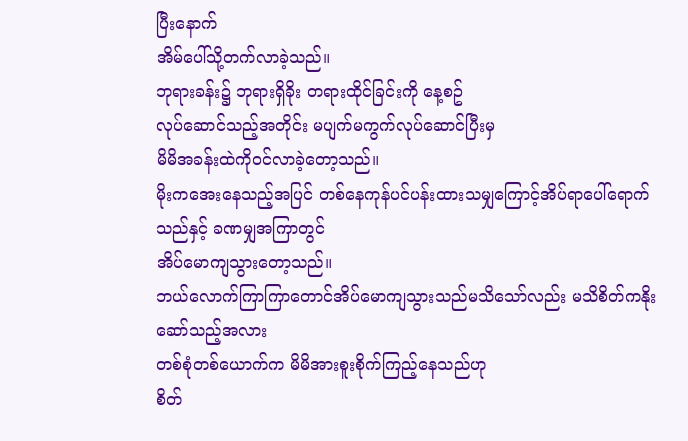ပြီးနောက်
အိမ်ပေါ်သို့တက်လာခဲ့သည်။
ဘုရားခန်း၌ ဘုရားရှိခိုး တရားထိုင်ခြင်းကို နေ့စဥ်
လုပ်ဆောင်သည့်အတိုင်း မပျက်မကွက်လုပ်ဆောင်ပြီးမှ
မိမိအခန်းထဲကိုဝင်လာခဲ့တော့သည်။
မိုးကအေးနေသည့်အပြင် တစ်နေကုန်ပင်ပန်းထားသမျှကြောင့်အိပ်ရာပေါ်ရောက်သည်နှင့် ခဏမျှအကြာတွင်
အိပ်မောကျသွားတော့သည်။
ဘယ်လောက်ကြာကြာတောင်အိပ်မောကျသွားသည်မသိသော်လည်း မသိစိတ်ကနိုးဆော်သည့်အလား
တစ်စုံတစ်ယောက်က မိမိအားစူးစိုက်ကြည့်နေသည်ဟု
စိတ်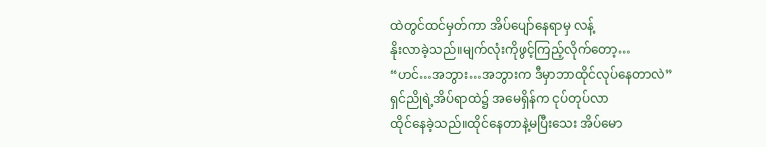ထဲတွင်ထင်မှတ်ကာ အိပ်ပျော်နေရာမှ လန့်
နိုးလာခဲ့သည်။မျက်လုံးကိုဖွင့်ကြည့်လိုက်တော့…
“ဟင်…အဘွား…အဘွားက ဒီမှာဘာထိုင်လုပ်နေတာလဲ”
ရှင်ညိုရဲ့အိပ်ရာထဲ၌ အမေရှိန်က ငုပ်တုပ်လာ
ထိုင်နေခဲ့သည်။ထိုင်နေတာနဲ့မပြီးသေး အိပ်မော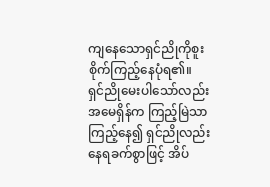ကျနေသောရှင်ညိုကိုစူးစိုက်ကြည့်နေပုံရ၏။
ရှင်ညိုမေးပါသော်လည်း အမေရှိန်က ကြည့်မြဲသာကြည့်နေ၍ ရှင်ညိုလည်း နေရခက်စွာဖြင့် အိပ်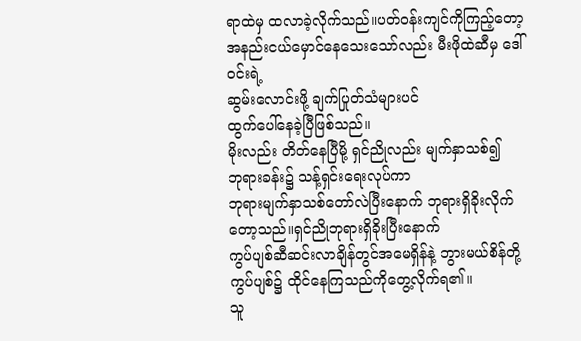ရာထဲမှ ထလာခဲ့လိုက်သည်။ပတ်ဝန်းကျင်ကိုကြည့်တော့ အနည်းငယ်မှောင်နေသေးသော်လည်း မီးဖိုထဲဆီမှ ဒေါ်ဝင်းရဲ့
ဆွမ်းလောင်းဖို့ ချက်ပြုတ်သံများပင်
ထွက်ပေါ်နေခဲ့ပြီဖြစ်သည်။
မိုးလည်း တိတ်နေပြီမို့ ရှင်ညိုလည်း မျက်နှာသစ်၍
ဘုရားခန်း၌ သန့်ရှင်းရေးလုပ်ကာ
ဘုရားမျက်နှာသစ်တော်လဲပြီးနောက် ဘုရားရှိခိုးလိုက်တော့သည်။ရှင်ညိုဘုရားရှိခိုးပြီးနောက်
ကွပ်ပျစ်ဆီဆင်းလာချိန်တွင်အမေရှိန်နဲ့ ဘွားမယ်စိန်တို့ ကွပ်ပျစ်၌ ထိုင်နေကြသည်ကိုတွေ့လိုက်ရ၏။
သူ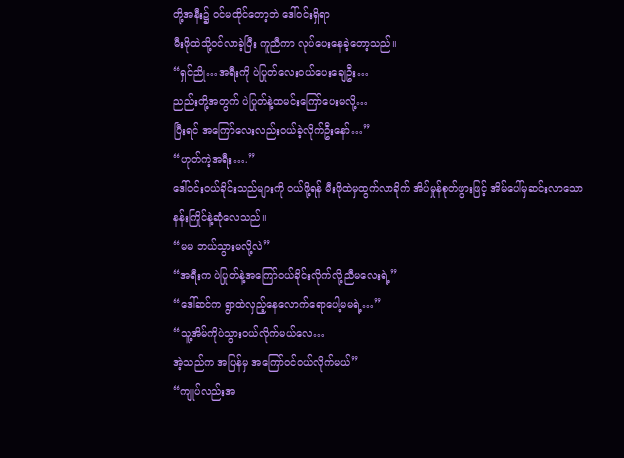တို့အနီး၌ ဝင်မထိုင်တော့ဘဲ ဒေါ်ဝင်းရှိရာ
မီးဖိုထဲသို့ဝင်လာခဲ့ပြီး ကူညီကာ လုပ်ပေးနေခဲ့တော့သည်။
“ရှင်ညို…အရီးကို ပဲပြုတ်လေးဝယ်ပေးချေဦး…
ညည်းတို့အတွက် ပဲပြုတ်နဲ့ထမင်းကြော်ပေးမလို့…
ပြီးရင် အကြော်လေးလည်းဝယ်ခဲ့လိုက်ဦးနော်…”
“ဟုတ်ကဲ့အရီး….”
ဒေါ်ဝင်းဝယ်ခိုင်းသည်များကို ဝယ်ဖို့ရန် မီးဖိုထဲမှထွက်လာခိုက် အိပ်မှုန်စုတ်ဖွားဖြင့် အိမ်ပေါ်မှဆင်းလာသော
နန်းကြိုင်နဲ့ဆုံလေသည်။
“မမ ဘယ်သွားမလို့လဲ”
“အရီးက ပဲပြုတ်နဲ့အကြော်ဝယ်ခိုင်းလိုက်လို့ညီမလေးရဲ့”
“ဒေါ်ဆင်က ရွာထဲလှည့်နေလောက်ရောပေါ့မမရဲ့…”
“သူ့အိမ်ကိုပဲသွားဝယ်လိုက်မယ်လေ…
အဲ့သည်က အပြန်မှ အကြော်ဝင်ဝယ်လိုက်မယ်”
“ကျုပ်လည်းအ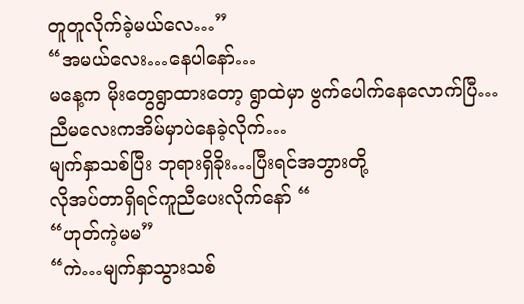တူတူလိုက်ခဲ့မယ်လေ…”
“အမယ်လေး…နေပါနော်…
မနေ့က မိုးတွေရွာထားတော့ ရွာထဲမှာ ဗွက်ပေါက်နေလောက်ပြီ…ညီမလေးကအိမ်မှာပဲနေခဲ့လိုက်…
မျက်နှာသစ်ပြီး ဘုရားရှိခိုး…ပြီးရင်အဘွားတို့
လိုအပ်တာရှိရင်ကူညီပေးလိုက်နော် “
“ဟုတ်ကဲ့မမ”
“ကဲ…မျက်နှာသွားသစ်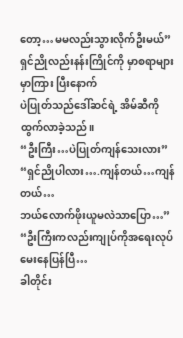တော့…မမလည်းသွားလိုက်ဦးမယ်”
ရှင်ညိုလည်းနန်းကြိုင်ကို မှာစရာများမှာကြား ပြီးနောက်
ပဲပြုတ်သည်ဒေါ်ဆင်ရဲ့ အိမ်ဆီကို ထွက်လာခဲ့သည်။
“ဦးကြီး…ပဲပြုတ်ကျန်သေးလား”
“ရှင်ညိုပါလား….ကျန်တယ်…ကျန်တယ်…
ဘယ်လောက်ဖိုးယူမလဲသာပြော…”
“ဦးကြီးကလည်းကျုပ်ကိုအရေးလုပ်မေးနေပြန်ပြီ…
ခါတိုင်း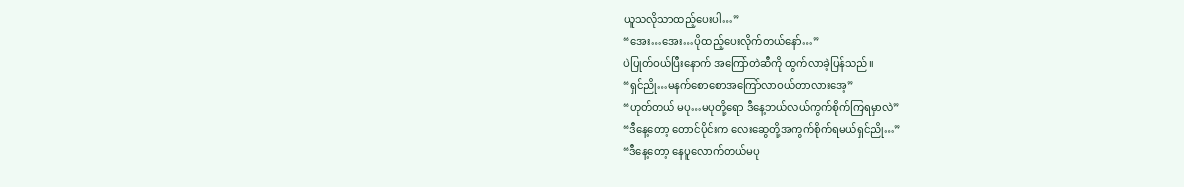ယူသလိုသာထည့်ပေးပါ…”
“အေး…အေး…ပိုထည့်ပေးလိုက်တယ်နော်…”
ပဲပြုတ်ဝယ်ပြီးနောက် အကြော်တဲဆီကို ထွက်လာခဲ့ပြန်သည်။
“ရှင်ညို…မနက်စောစောအကြော်လာဝယ်တာလားအေ့”
“ဟုတ်တယ် မပု…မပုတို့ရော ဒီနေ့ဘယ်လယ်ကွက်စိုက်ကြရမှာလဲ”
“ဒီနေ့တော့ တောင်ပိုင်းက လေးဆွေတို့အကွက်စိုက်ရမယ်ရှင်ညို…”
“ဒီနေ့တော့ နေပူလောက်တယ်မပု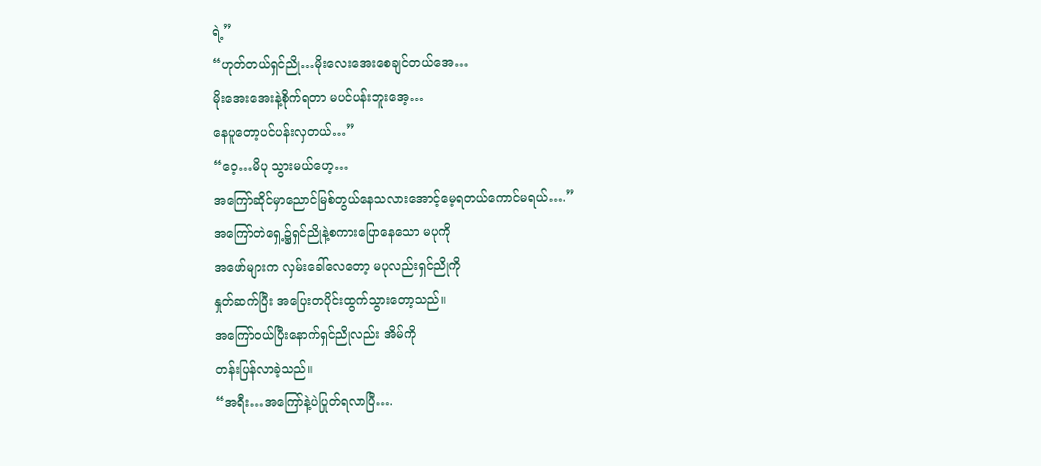ရဲ့”
“ဟုတ်တယ်ရှင်ညို…မိုးလေးအေးစေချင်တယ်အေ…
မိုးအေးအေးနဲ့စိုက်ရတာ မပင်ပန်းဘူးအေ့…
နေပူတော့ပင်ပန်းလှတယ်…”
“ဝေ့…မိပု သွားမယ်ဟေ့…
အကြော်ဆိုင်မှာညောင်မြစ်တွယ်နေသလားအောင့်မေ့ရတယ်ကောင်မရယ်….”
အကြော်တဲရှေ့၌ရှင်ညိုနဲ့စကားပြောနေသော မပုကို
အဖော်များက လှမ်းခေါ်လေတော့ မပုလည်းရှင်ညိုကို
နှုတ်ဆက်ပြီး အပြေးတပိုင်းထွက်သွားတော့သည်။
အကြော်ဝယ်ပြီးနောက်ရှင်ညိုလည်း အိမ်ကို
တန်းပြန်လာခဲ့သည်။
“အရီး…အကြော်နဲ့ပဲပြုတ်ရလာပြီ….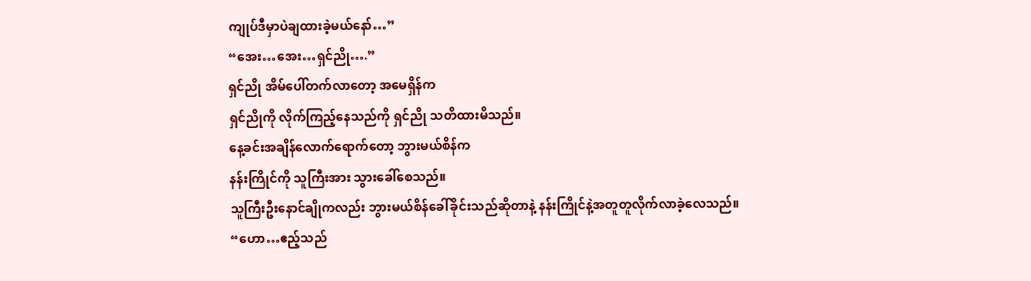ကျုပ်ဒီမှာပဲချထားခဲ့မယ်နော်…”
“အေး…အေး…ရှင်ညို….”
ရှင်ညို အိမ်ပေါ်တက်လာတော့ အမေရှိန်က
ရှင်ညိုကို လိုက်ကြည့်နေသည်ကို ရှင်ညို သတိထားမိသည်။
နေ့ခင်းအချိန်လောက်ရောက်တော့ ဘွားမယ်စိန်က
နန်းကြိုင်ကို သူကြီးအား သွားခေါ်စေသည်။
သူကြီးဦးနောင်ချိုကလည်း ဘွားမယ်စိန်ခေါ်ခိုင်းသည်ဆိုတာနဲ့ နန်းကြိုင်နဲ့အတူတူလိုက်လာခဲ့လေသည်။
“ဟော…ဧည့်သည်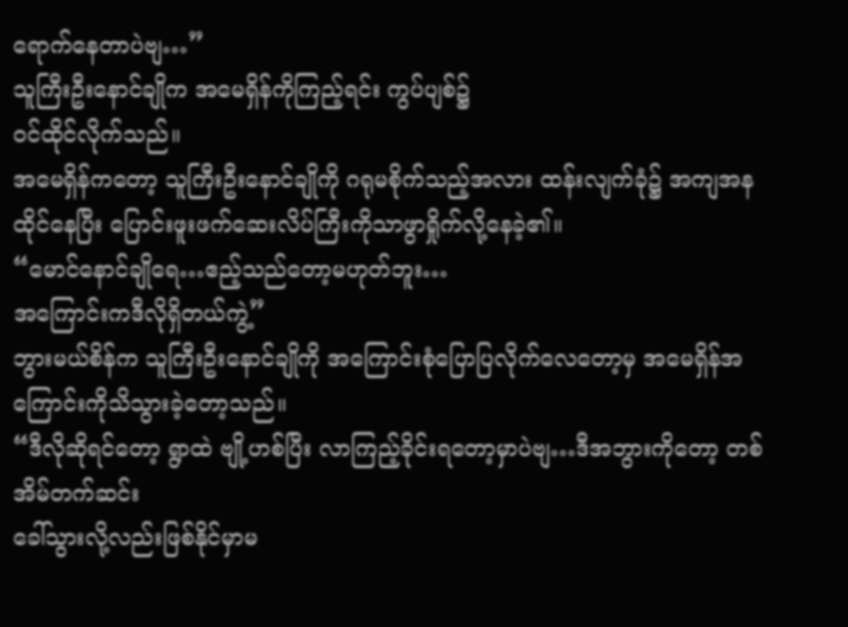ရောက်နေတာပဲဗျ…”
သူကြီးဦးနောင်ချိုက အမေရှိန်ကိုကြည့်ရင်း ကွပ်ပျစ်၌
ဝင်ထိုင်လိုက်သည်။
အမေရှိန်ကတော့ သူကြီးဦးနောင်ချိုကို ဂရုမစိုက်သည့်အလား ထန်းလျက်ခုံ၌ အကျအနထိုင်နေပြီး ပြောင်းဖူးဖက်ဆေးလိပ်ကြီးကိုသာဖွာရှိုက်လို့နေခဲ့၏။
“မောင်နောင်ချိုရေ…ဧည့်သည်တော့မဟုတ်ဘူး…
အကြောင်းကဒီလိုရှိတယ်ကွဲ့”
ဘွားမယ်စိန်က သူကြီးဦးနောင်ချိုကို အကြောင်းစုံပြောပြလိုက်လေတော့မှ အမေရှိန်အကြောင်းကိုသိသွားခဲ့တော့သည်။
“ဒီလိုဆိုရင်တော့ ရွာထဲ ဗျို့ဟစ်ပြီး လာကြည့်ခိုင်းရတော့မှာပဲဗျ…ဒီအဘွားကိုတော့ တစ်အိမ်တက်ဆင်း
ခေါ်သွားလို့လည်းဖြစ်နိုင်မှာမ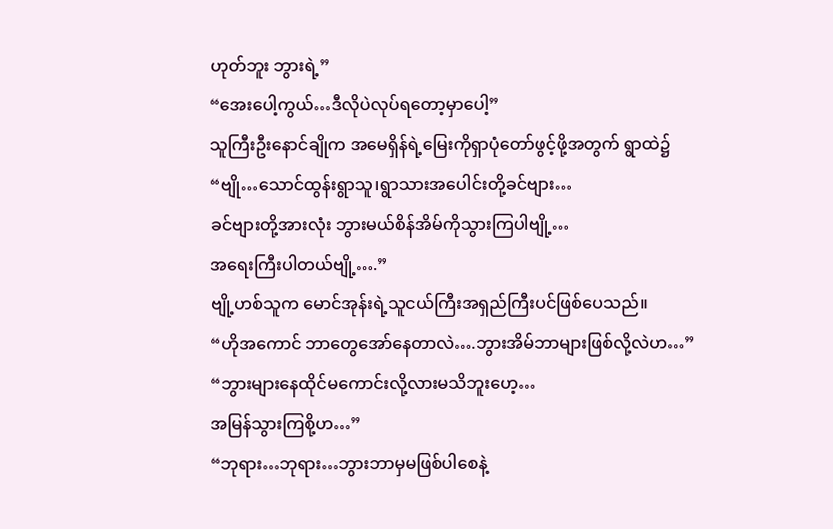ဟုတ်ဘူး ဘွားရဲ့”
“အေးပေါ့ကွယ်…ဒီလိုပဲလုပ်ရတော့မှာပေါ့”
သူကြီးဦးနောင်ချိုက အမေရှိန်ရဲ့မြေးကိုရှာပုံတော်ဖွင့်ဖို့အတွက် ရွာထဲ၌
“ဗျို…သောင်ထွန်းရွာသူ၊ရွာသားအပေါင်းတို့ခင်ဗျား…
ခင်ဗျားတို့အားလုံး ဘွားမယ်စိန်အိမ်ကိုသွားကြပါဗျို့…
အရေးကြီးပါတယ်ဗျို့….”
ဗျို့ဟစ်သူက မောင်အုန်းရဲ့သူငယ်ကြီးအရှည်ကြီးပင်ဖြစ်ပေသည်။
“ဟိုအကောင် ဘာတွေအော်နေတာလဲ….ဘွားအိမ်ဘာများဖြစ်လို့လဲဟ…”
“ဘွားများနေထိုင်မကောင်းလို့လားမသိဘူးဟေ့…
အမြန်သွားကြစို့ဟ…”
“ဘုရား…ဘုရား…ဘွားဘာမှမဖြစ်ပါစေနဲ့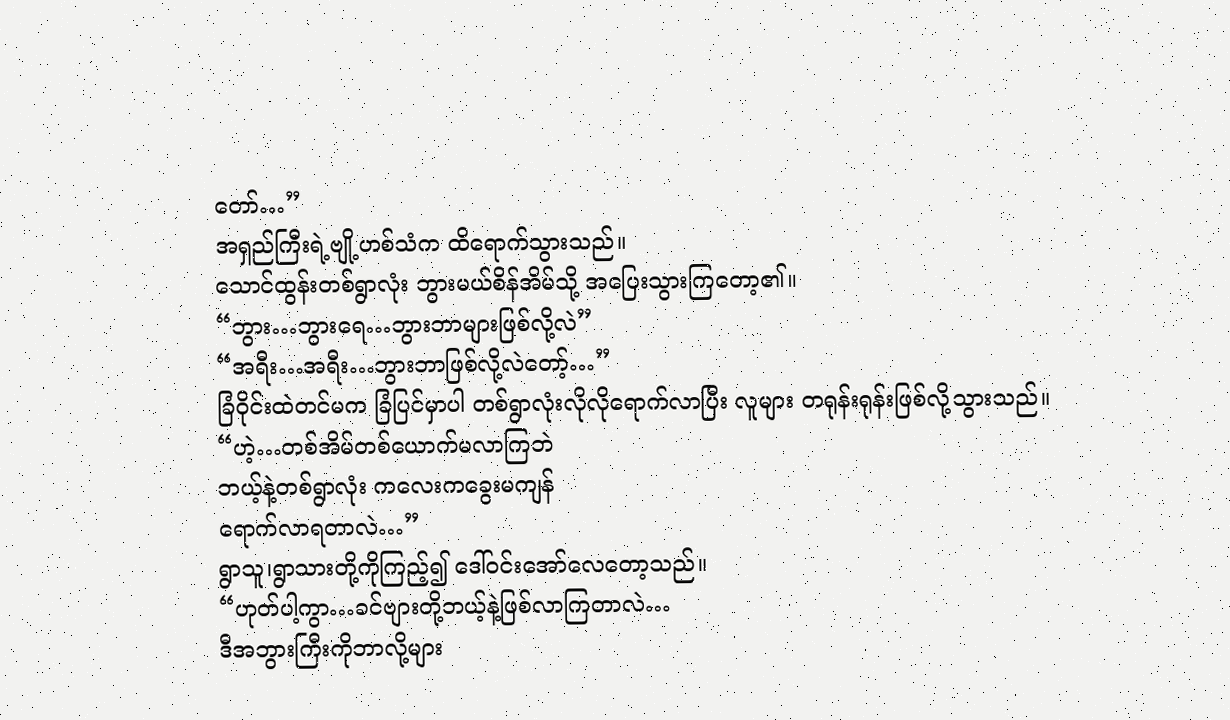တော်…”
အရှည်ကြီးရဲ့ဗျို့ဟစ်သံက ထိရောက်သွားသည်။
သောင်ထွန်းတစ်ရွာလုံး ဘွားမယ်စိန်အိမ်သို့ အပြေးသွားကြတော့၏။
“ဘွား…ဘွားရေ…ဘွားဘာများဖြစ်လို့လဲ”
“အရီး…အရီး…ဘွားဘာဖြစ်လို့လဲတော့်…”
ခြံဝိုင်းထဲတင်မက ခြံပြင်မှာပါ တစ်ရွာလုံးလိုလိုရောက်လာပြီး လူများ တရုန်းရုန်းဖြစ်လို့သွားသည်။
“ဟဲ့…တစ်အိမ်တစ်ယောက်မလာကြဘဲ
ဘယ့်နဲ့တစ်ရွာလုံး ကလေးကခွေးမကျန်
ရောက်လာရတာလဲ…”
ရွာသူ၊ရွာသားတို့ကိုကြည့်၍ ဒေါ်ဝင်းအော်လေတော့သည်။
“ဟုတ်ပါ့ကွာ…ခင်ဗျားတို့ဘယ့်နဲ့ဖြစ်လာကြတာလဲ…
ဒီအဘွားကြီးကိုဘာလို့များ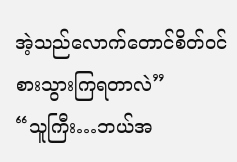အဲ့သည်လောက်တောင်စိတ်ဝင်စားသွားကြရတာလဲ”
“သူကြီး…ဘယ်အ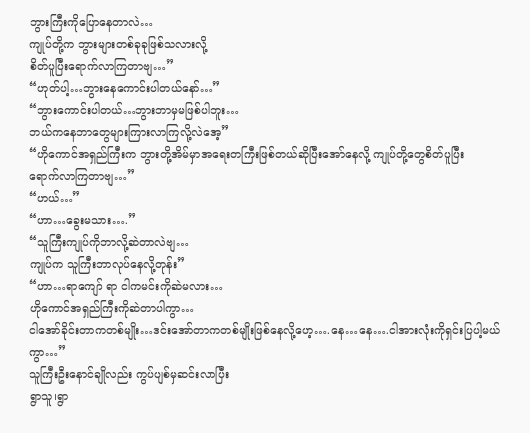ဘွားကြီးကိုပြောနေတာလဲ…
ကျုပ်တို့က ဘွားများတစ်ခုခုဖြစ်သလားလို့
စိတ်ပူပြီးရောက်လာကြတာဗျ…”
“ဟုတ်ပါ့…ဘွားနေကောင်းပါတယ်နော်…”
“ဘွားကောင်းပါတယ်…ဘွားဘာမှမဖြစ်ပါဘူး…
ဘယ်ကနေဘာတွေများကြားလာကြလို့လဲအေ့”
“ဟိုကောင်အရှည်ကြီးက ဘွားတို့အိမ်မှာအရေးတကြီးဖြစ်တယ်ဆိုပြီးအော်နေလို့ ကျုပ်တို့တွေစိတ်ပူပြီး
ရောက်လာကြတာဗျ…”
“ဟယ်…”
“ဟာ…ခွေးမသား….”
“သူကြီးကျုပ်ကိုဘာလို့ဆဲတာလဲဗျ…
ကျုပ်က သူကြီးဘာလုပ်နေလို့တုန်း”
“ဟာ…ရာကျော် ရာ ငါကမင်းကိုဆဲမလား…
ဟိုကောင်အရှည်ကြီးကိုဆဲတာပါကွာ…
ငါအော်ခိုင်းတာကတစ်မျိုး…ဒင်းအော်တာကတစ်မျိုးဖြစ်နေလို့ဟေ့….နေ…နေ….ငါအားလုံးကိုရှင်းပြပါ့မယ်ကွာ…”
သူကြီးဦးနောင်ချိုလည်း ကွပ်ပျစ်မှဆင်းလာပြီး
ရွာသူ၊ရွာ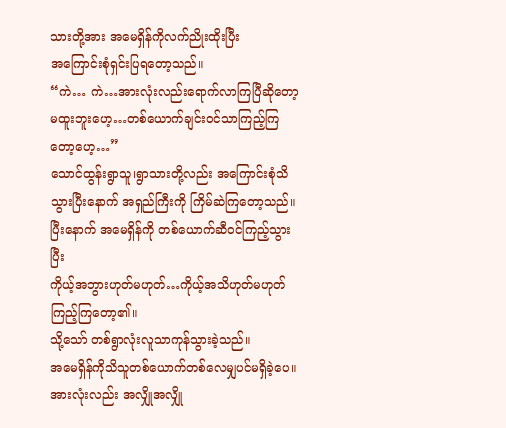သားတို့အား အမေရှိန်ကိုလက်ညိုးထိုးပြီး
အကြောင်းစုံရှင်းပြရတော့သည်။
“ကဲ… ကဲ…အားလုံးလည်းရောက်လာကြပြီဆိုတော့
မထူးဘူးဟေ့…တစ်ယောက်ချင်းဝင်သာကြည့်ကြတော့ဟေ့…”
သောင်ထွန်းရွာသူ၊ရွာသားတို့လည်း အကြောင်းစုံသိသွားပြီးနောက် အရှည်ကြီးကို ကြိမ်ဆဲကြတော့သည်။
ပြီးနောက် အမေရှိန်ကို တစ်ယောက်ဆီဝင်ကြည့်သွားပြီး
ကိုယ့်အဘွားဟုတ်မဟုတ်…ကိုယ့်အသိဟုတ်မဟုတ်ကြည့်ကြတော့၏။
သို့သော် တစ်ရွာလုံးလူသာကုန်သွားခဲ့သည်။
အမေရှိန်ကိုသိသူတစ်ယောက်တစ်လေမျှပင်မရှိခဲ့ပေ။
အားလုံးလည်း အလျှိုအလျှို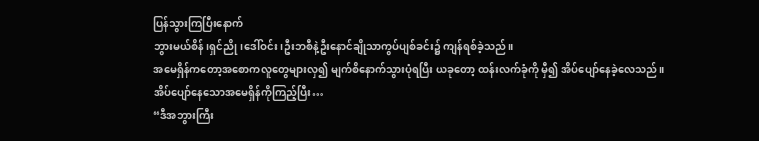ပြန်သွားကြပြီးနောက်
ဘွားမယ်စိန်၊ရှင်ညို၊ဒေါ်ဝင်း၊ဦးဘစီနဲ့ဦးနောင်ချိုသာကွပ်ပျစ်ခင်း၌ ကျန်ရစ်ခဲ့သည်။
အမေရှိန်ကတော့အစောကလူတွေများလှ၍ မျက်စိနောက်သွားပုံရပြီး ယခုတော့ ထန်းလက်ခုံကို မှီ၍ အိပ်ပျော်နေခဲ့လေသည်။
အိပ်ပျော်နေသောအမေရှိန်ကိုကြည့်ပြီး…
“ဒီအဘွားကြီး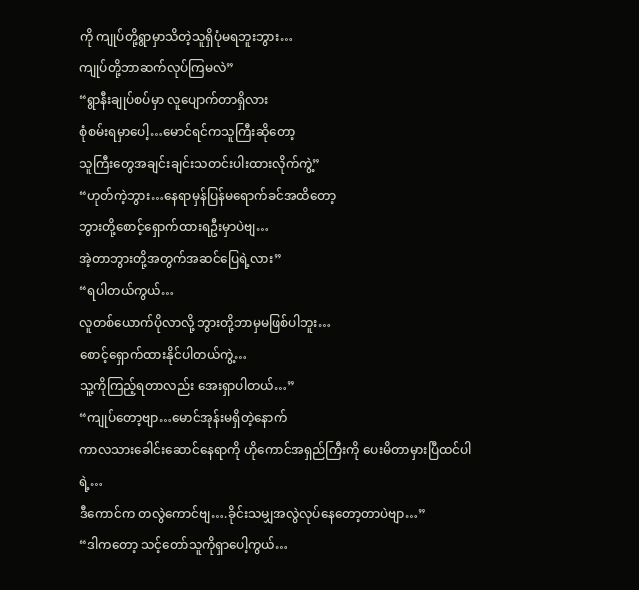ကို ကျုပ်တို့ရွာမှာသိတဲ့သူရှိပုံမရဘူးဘွား…
ကျုပ်တို့ဘာဆက်လုပ်ကြမလဲ”
“ရွာနီးချုပ်စပ်မှာ လူပျောက်တာရှိလား
စုံစမ်းရမှာပေါ့…မောင်ရင်ကသူကြီးဆိုတော့
သူကြီးတွေအချင်းချင်းသတင်းပါးထားလိုက်ကွဲ့”
“ဟုတ်ကဲ့ဘွား…နေရာမှန်ပြန်မရောက်ခင်အထိတော့
ဘွားတို့စောင့်ရှောက်ထားရဦးမှာပဲဗျ…
အဲ့တာဘွားတို့အတွက်အဆင်ပြေရဲ့လား”
“ရပါတယ်ကွယ်…
လူတစ်ယောက်ပိုလာလို့ ဘွားတို့ဘာမှမဖြစ်ပါဘူး…
စောင့်ရှောက်ထားနိုင်ပါတယ်ကွဲ့…
သူ့ကိုကြည့်ရတာလည်း အေးရှာပါတယ်…”
“ကျုပ်တော့ဗျာ…မောင်အုန်းမရှိတဲ့နောက်
ကာလသားခေါင်းဆောင်နေရာကို ဟိုကောင်အရှည်ကြီးကို ပေးမိတာမှားပြီထင်ပါရဲ့…
ဒီကောင်က တလွဲကောင်ဗျ….ခိုင်းသမျှအလွဲလုပ်နေတော့တာပဲဗျာ…”
“ဒါကတော့ သင့်တော်သူကိုရှာပေါ့ကွယ်…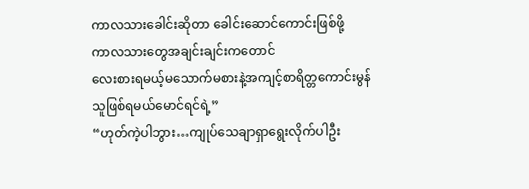ကာလသားခေါင်းဆိုတာ ခေါင်းဆောင်ကောင်းဖြစ်ဖို့
ကာလသားတွေအချင်းချင်းကတောင်
လေးစားရမယ့်မသောက်မစားနဲ့အကျင့်စာရိတ္တကောင်းမွန်သူဖြစ်ရမယ်မောင်ရင်ရဲ့”
“ဟုတ်ကဲ့ပါဘွား…ကျုပ်သေချာရှာရွေးလိုက်ပါဦး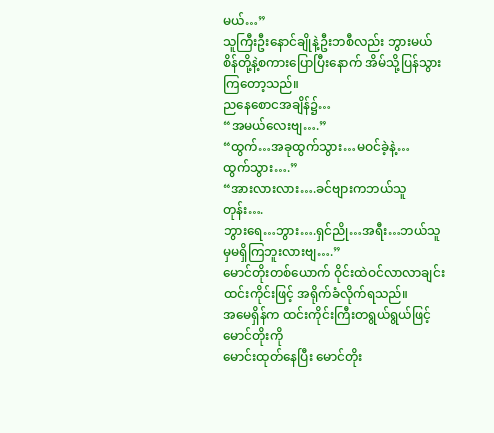မယ်…”
သူကြီးဦးနောင်ချိုနဲ့ဦးဘစီလည်း ဘွားမယ်စိန်တို့နဲ့စကားပြောပြီးနောက် အိမ်သို့ပြန်သွားကြတော့သည်။
ညနေစောငအချိန်၌…
“အမယ်လေးဗျ….”
“ထွက်…အခုထွက်သွား…မဝင်ခဲ့နဲ့…
ထွက်သွား….”
“အားလားလား….ခင်ဗျားကဘယ်သူတုန်း….
ဘွားရေ…ဘွား….ရှင်ညို…အရီး…ဘယ်သူမှမရှိကြဘူးလားဗျ….”
မောင်တိုးတစ်ယောက် ဝိုင်းထဲဝင်လာလာချင်း
ထင်းကိုင်းဖြင့် အရိုက်ခံလိုက်ရသည်။
အမေရှိန်က ထင်းကိုင်းကြီးတရွယ်ရွယ်ဖြင့် မောင်တိုးကို
မောင်းထုတ်နေပြီး မောင်တိုး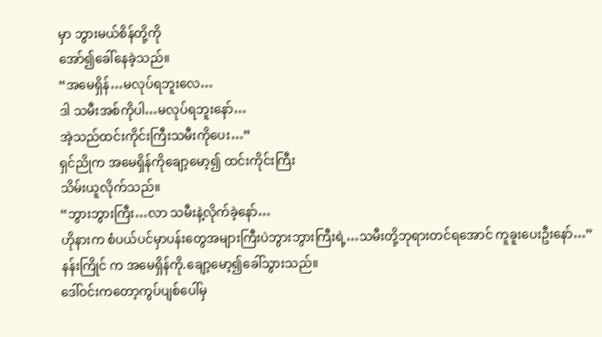မှာ ဘွားမယ်စိန်တို့ကို
အော်၍ခေါ်နေခဲ့သည်။
“အမေရှိန်…မလုပ်ရဘူးလေ…
ဒါ သမီးအစ်ကိုပါ…မလုပ်ရဘူးနော်…
အဲ့သည်ထင်းကိုင်းကြီးသမီးကိုပေး…”
ရှင်ညိုက အမေရှိန်ကိုချော့မော့၍ ထင်းကိုင်းကြီး
သိမ်းယူလိုက်သည်။
“ဘွားဘွားကြီး…လာ သမီးနဲ့လိုက်ခဲ့နော်…
ဟိုနားက စံပယ်ပင်မှာပန်းတွေအများကြီးပဲဘွားဘွားကြီးရဲ့…သမီးတို့ဘုရားတင်ရအောင် ကူခူးပေးဦးနော်…”
နန်းကြိုင် က အမေရှိန်ကို.ချော့မော့၍ခေါ်သွားသည်။
ဒေါ်ဝင်းကတော့ကွပ်ပျစ်ပေါ်မှ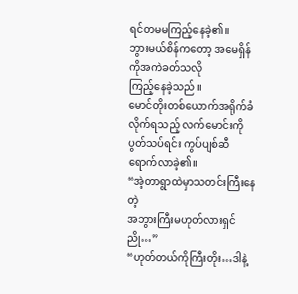ရင်တမမကြည့်နေခဲ့၏။
ဘွားမယ်စိန်ကတော့ အမေရှိန်ကိုအကဲခတ်သလို
ကြည့်နေခဲ့သည်။
မောင်တိုးတစ်ယောက်အရိုက်ခံလိုက်ရသည့် လက်မောင်းကို ပွတ်သပ်ရင်း ကွပ်ပျစ်ဆီ ရောက်လာခဲ့၏။
“အဲ့တာရွာထဲမှာသတင်းကြီးနေတဲ့
အဘွားကြီးမဟုတ်လားရှင်ညို…”
“ဟုတ်တယ်ကိုကြီးတိုး…ဒါနဲ့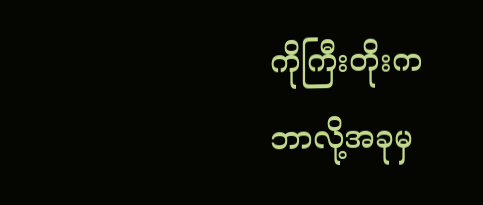ကိုကြီးတိုးက
ဘာလို့အခုမှ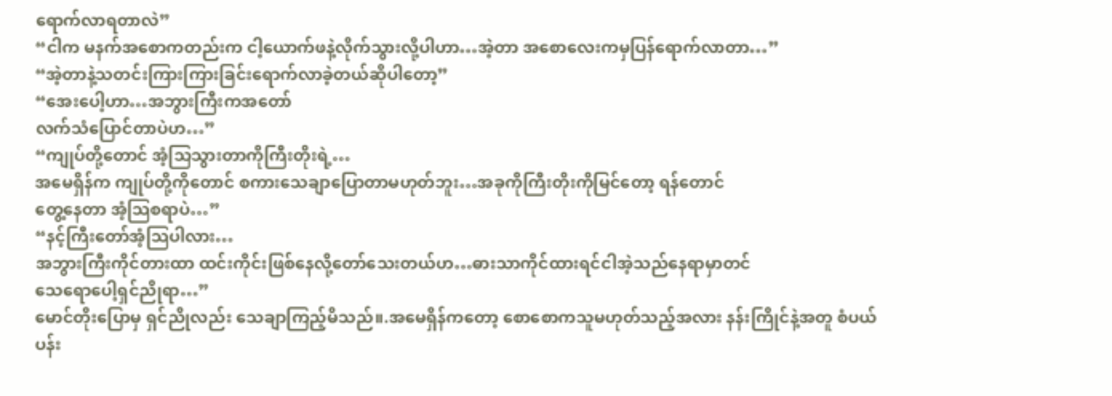ရောက်လာရတာလဲ”
“ငါက မနက်အစောကတည်းက ငါ့ယောက်ဖနဲ့လိုက်သွားလို့ပါဟာ…အဲ့တာ အစောလေးကမှပြန်ရောက်လာတာ…”
“အဲ့တာနဲ့သတင်းကြားကြားခြင်းရောက်လာခဲ့တယ်ဆိုပါတော့”
“အေးပေါ့ဟာ…အဘွားကြီးကအတော်
လက်သံပြောင်တာပဲဟ…”
“ကျုပ်တို့တောင် အံ့သြသွားတာကိုကြီးတိုးရဲ့…
အမေရှိန်က ကျုပ်တို့ကိုတောင် စကားသေချာပြောတာမဟုတ်ဘူး…အခုကိုကြီးတိုးကိုမြင်တော့ ရန်တောင်
တွေ့နေတာ အံ့သြစရာပဲ…”
“နင့်ကြီးတော်အံ့သြပါလား…
အဘွားကြီးကိုင်တားထာ ထင်းကိုင်းဖြစ်နေလို့တော်သေးတယ်ဟ…ဓားသာကိုင်ထားရင်ငါအဲ့သည်နေရာမှာတင်
သေရောပေါ့ရှင်ညိုရာ…”
မောင်တိုးပြောမှ ရှင်ညိုလည်း သေချာကြည့်မိသည်။.အမေရှိန်ကတော့ စောစောကသူမဟုတ်သည့်အလား နန်းကြိုင်နဲ့အတူ စံပယ်ပန်း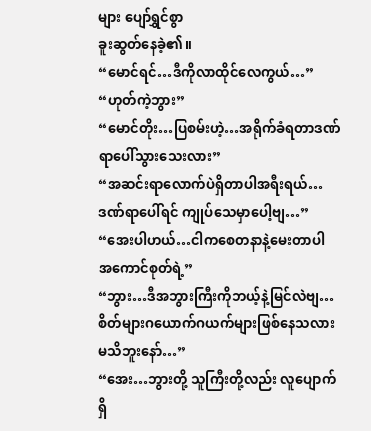များ ပျော်ရွှင်စွာ
ခူးဆွတ်နေခဲ့၏။
“မောင်ရင်…ဒီကိုလာထိုင်လေကွယ်…”
“ဟုတ်ကဲ့ဘွား”
“မောင်တိုး…ပြစမ်းဟဲ့…အရိုက်ခံရတာဒဏ်ရာပေါ်သွားသေးလား”
“အဆင်းရာလောက်ပဲရှိတာပါအရီးရယ်…
ဒဏ်ရာပေါ်ရင် ကျုပ်သေမှာပေါ့ဗျ…”
“အေးပါဟယ်…ငါကစေတနာနဲ့မေးတာပါ
အကောင်စုတ်ရဲ့”
“ဘွား…ဒီအဘွားကြီးကိုဘယ့်နဲ့မြင်လဲဗျ…
စိတ်များဂယောက်ဂယက်များဖြစ်နေသလားမသိဘူးနော်…”
“အေး…ဘွားတို့ သူကြီးတို့လည်း လူပျောက်ရှိ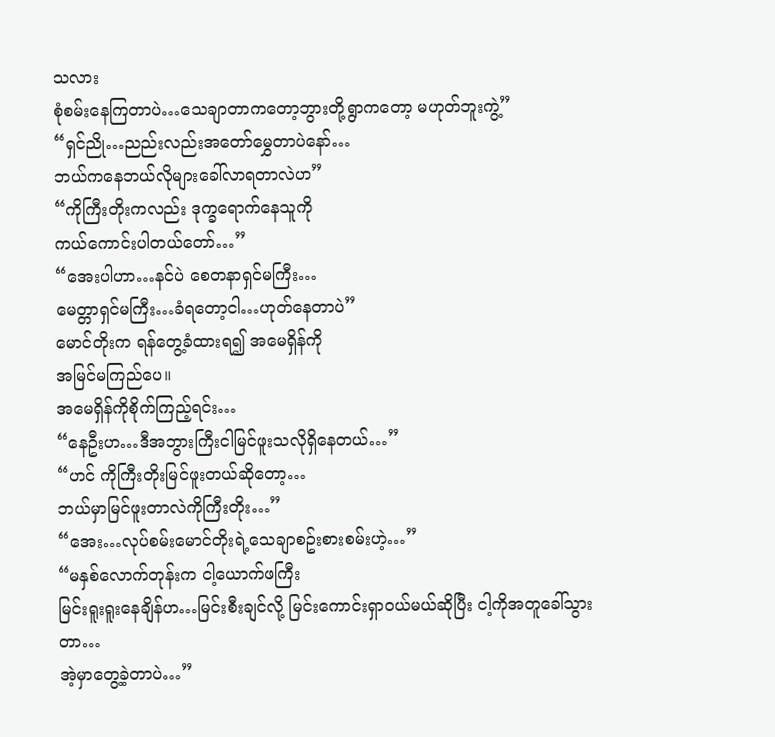သလား
စုံစမ်းနေကြတာပဲ…သေချာတာကတော့ဘွားတို့ရွာကတော့ မဟုတ်ဘူးကွဲ့”
“ရှင်ညို…ညည်းလည်းအတော်မွှေတာပဲနော်…
ဘယ်ကနေဘယ်လိုများခေါ်လာရတာလဲဟ”
“ကိုကြီးတိုးကလည်း ဒုက္ခရောက်နေသူကို
ကယ်ကောင်းပါတယ်တော်…”
“အေးပါဟာ…နင်ပဲ စေတနာရှင်မကြီး…
မေတ္တာရှင်မကြီး…ခံရတော့ငါ…ဟုတ်နေတာပဲ”
မောင်တိုးက ရန်တွေ့ခံထားရ၍ အမေရှိန်ကို
အမြင်မကြည်ပေ။
အမေရှိန်ကိုစိုက်ကြည့်ရင်း…
“နေဦးဟ…ဒီအဘွားကြီးငါမြင်ဖူးသလိုရှိနေတယ်…”
“ဟင် ကိုကြီးတိုးမြင်ဖူးတယ်ဆိုတော့…
ဘယ်မှာမြင်ဖူးတာလဲကိုကြီးတိုး…”
“အေး…လုပ်စမ်းမောင်တိုးရဲ့သေချာစဥ်းစားစမ်းဟဲ့…”
“မနှစ်လောက်တုန်းက ငါ့ယောက်ဖကြီး
မြင်းရူးရူးနေချိန်ဟ…မြင်းစီးချင်လို့ မြင်းကောင်းရှာဝယ်မယ်ဆိုပြီး ငါ့ကိုအတူခေါ်သွားတာ…
အဲ့မှာတွေ့ခဲ့တာပဲ…”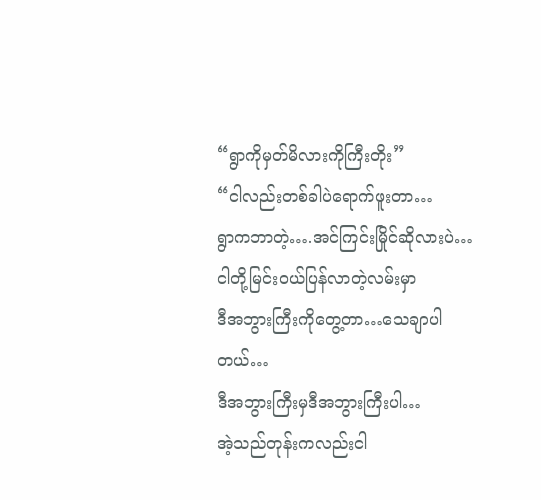“ရွာကိုမှတ်မိလားကိုကြီးတိုး”
“ငါလည်းတစ်ခါပဲရောက်ဖူးတာ…
ရွာကဘာတဲ့….အင်ကြင်းမြိုင်ဆိုလားပဲ…
ငါတို့မြင်းဝယ်ပြန်လာတဲ့လမ်းမှာ
ဒီအဘွားကြီးကိုတွေ့တာ…သေချာပါတယ်…
ဒီအဘွားကြီးမှဒီအဘွားကြီးပါ…
အဲ့သည်တုန်းကလည်းငါ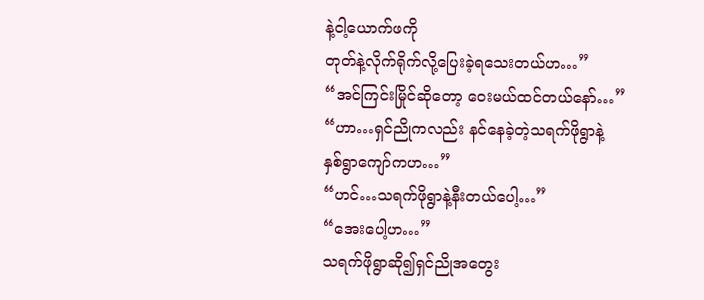နဲ့ငါ့ယောက်ဖကို
တုတ်နဲ့လိုက်ရိုက်လို့ပြေးခဲ့ရသေးတယ်ဟ…”
“အင်ကြင်းမြိုင်ဆိုတော့ ဝေးမယ်ထင်တယ်နော်…”
“ဟာ…ရှင်ညိုကလည်း နင်နေခဲ့တဲ့သရက်ဖိုရွာနဲ့
နှစ်ရွာကျော်ကဟ…”
“ဟင်…သရက်ဖိုရွာနဲ့နီးတယ်ပေါ့…”
“အေးပေါ့ဟ…”
သရက်ဖိုရွာဆို၍ရှင်ညိုအတွေး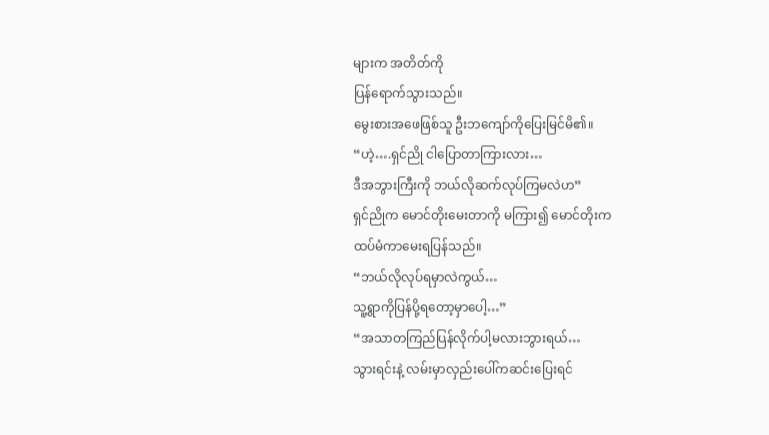များက အတိတ်ကို
ပြန်ရောက်သွားသည်။
မွေးစားအဖေဖြစ်သူ ဦးဘကျော်ကိုပြေးမြင်မိ၏။
“ဟဲ့….ရှင်ညို ငါပြောတာကြားလား…
ဒီအဘွားကြီးကို ဘယ်လိုဆက်လုပ်ကြမလဲဟ”
ရှင်ညိုက မောင်တိုးမေးတာကို မကြား၍ မောင်တိုးက
ထပ်မံကာမေးရပြန်သည်။
“ဘယ်လိုလုပ်ရမှာလဲကွယ်…
သူ့ရွာကိုပြန်ပို့ရတော့မှာပေါ့…”
“အသာတကြည်ပြန်လိုက်ပါ့မလားဘွားရယ်…
သွားရင်းနဲ့ လမ်းမှာလှည်းပေါ်ကဆင်းပြေးရင်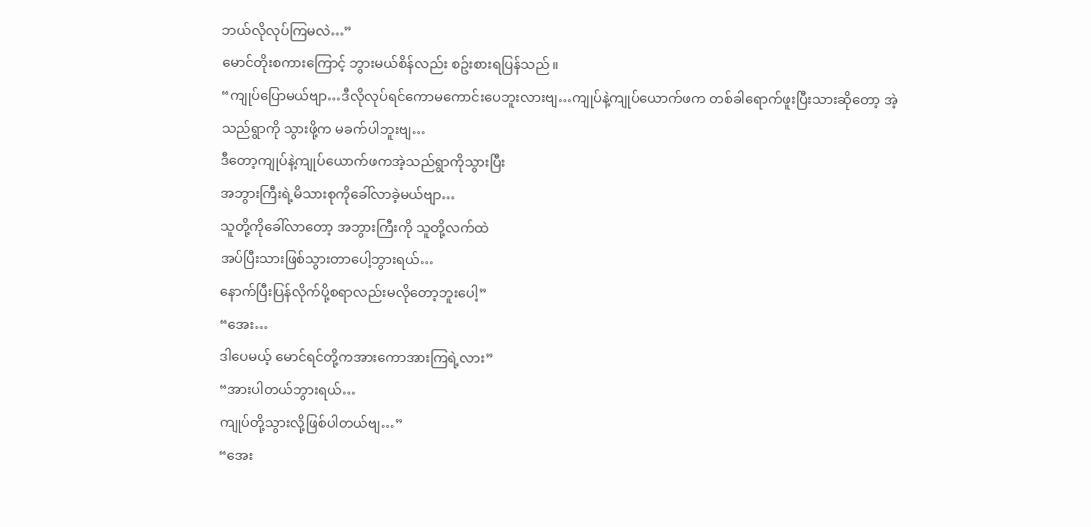ဘယ်လိုလုပ်ကြမလဲ…”
မောင်တိုးစကားကြောင့် ဘွားမယ်စိန်လည်း စဥ်းစားရပြန်သည်။
“ကျုပ်ပြောမယ်ဗျာ…ဒီလိုလုပ်ရင်ကောမကောင်းပေဘူးလားဗျ…ကျုပ်နဲ့ကျုပ်ယောက်ဖက တစ်ခါရောက်ဖူးပြီးသားဆိုတော့ အဲ့သည်ရွာကို သွားဖို့က မခက်ပါဘူးဗျ…
ဒီတော့ကျုပ်နဲ့ကျုပ်ယောက်ဖကအဲ့သည်ရွာကိုသွားပြီး
အဘွားကြီးရဲ့မိသားစုကိုခေါ်လာခဲ့မယ်ဗျာ…
သူတို့ကိုခေါ်လာတော့ အဘွားကြီးကို သူတို့လက်ထဲ
အပ်ပြီးသားဖြစ်သွားတာပေါ့ဘွားရယ်…
နောက်ပြီးပြန်လိုက်ပို့စရာလည်းမလိုတော့ဘူးပေါ့”
“အေး…
ဒါပေမယ့် မောင်ရင်တို့ကအားကောအားကြရဲ့လား”
“အားပါတယ်ဘွားရယ်…
ကျုပ်တို့သွားလို့ဖြစ်ပါတယ်ဗျ…”
“အေး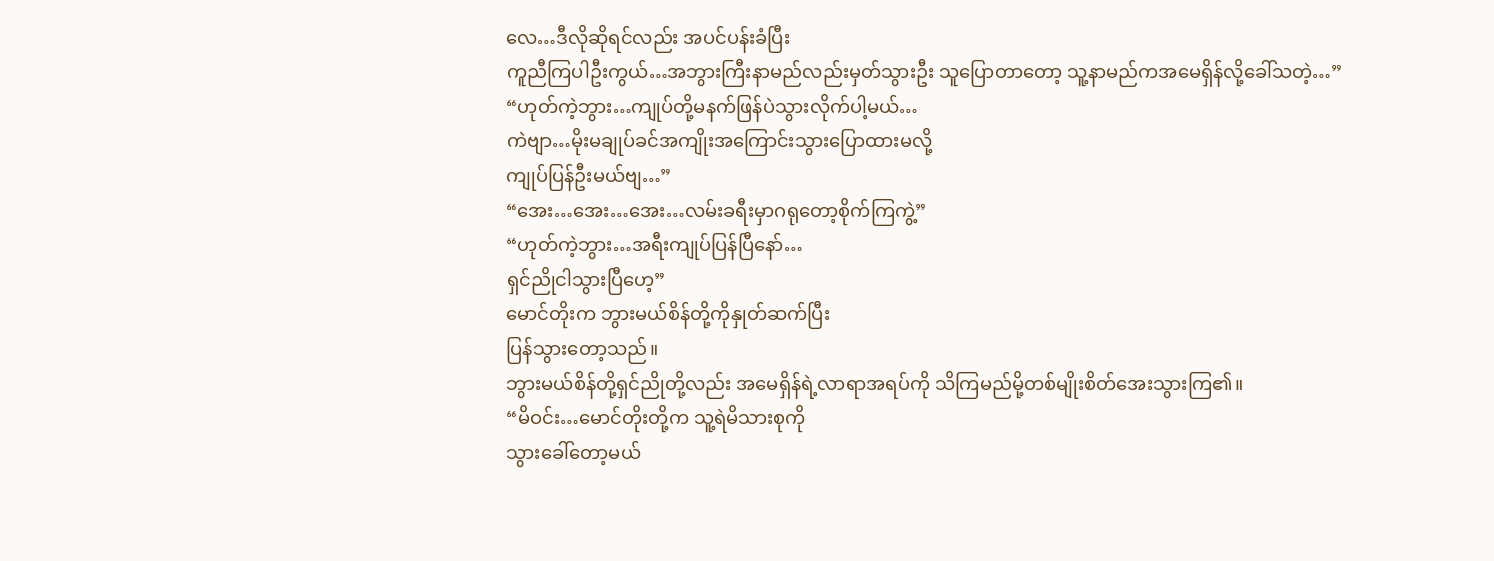လေ…ဒီလိုဆိုရင်လည်း အပင်ပန်းခံပြီး
ကူညီကြပါဦးကွယ်…အဘွားကြီးနာမည်လည်းမှတ်သွားဦး သူပြောတာတော့ သူ့နာမည်ကအမေရှိန်လို့ခေါ်သတဲ့…”
“ဟုတ်ကဲ့ဘွား…ကျုပ်တို့မနက်ဖြန်ပဲသွားလိုက်ပါ့မယ်…
ကဲဗျာ…မိုးမချုပ်ခင်အကျိုးအကြောင်းသွားပြောထားမလို့
ကျုပ်ပြန်ဦးမယ်ဗျ…”
“အေး…အေး…အေး…လမ်းခရီးမှာဂရုတော့စိုက်ကြကွဲ့”
“ဟုတ်ကဲ့ဘွား…အရီးကျုပ်ပြန်ပြီနော်…
ရှင်ညိုငါသွားပြီဟေ့”
မောင်တိုးက ဘွားမယ်စိန်တို့ကိုနှုတ်ဆက်ပြီး
ပြန်သွားတော့သည်။
ဘွားမယ်စိန်တို့ရှင်ညိုတို့လည်း အမေရှိန်ရဲ့လာရာအရပ်ကို သိကြမည်မို့တစ်မျိုးစိတ်အေးသွားကြ၏။
“မိဝင်း…မောင်တိုးတို့က သူ့ရဲမိသားစုကို
သွားခေါ်တော့မယ်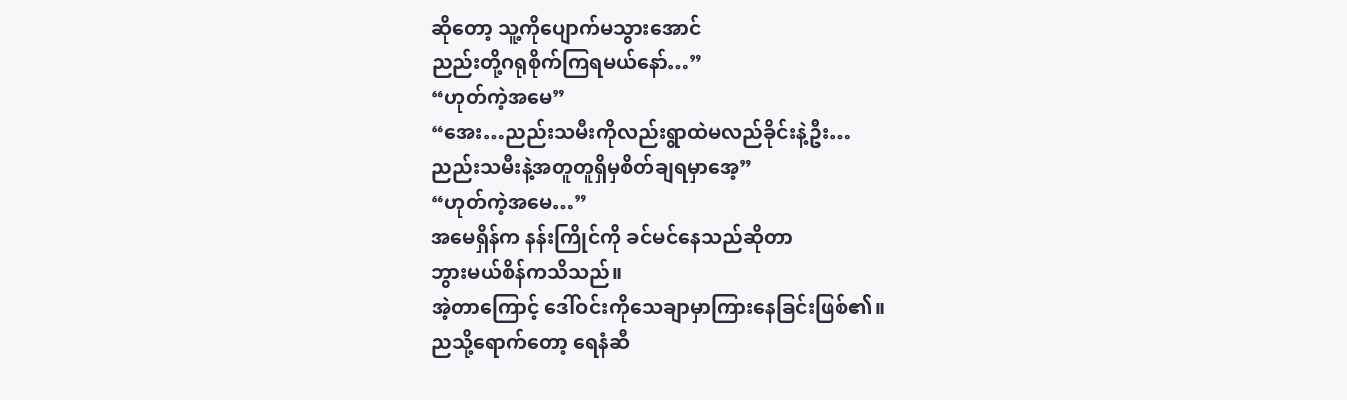ဆိုတော့ သူ့ကိုပျောက်မသွားအောင်
ညည်းတို့ဂရုစိုက်ကြရမယ်နော်…”
“ဟုတ်ကဲ့အမေ”
“အေး…ညည်းသမီးကိုလည်းရွာထဲမလည်ခိုင်းနဲ့ဦး…
ညည်းသမီးနဲ့အတူတူရှိမှစိတ်ချရမှာအေ့”
“ဟုတ်ကဲ့အမေ…”
အမေရှိန်က နန်းကြိုင်ကို ခင်မင်နေသည်ဆိုတာ
ဘွားမယ်စိန်ကသိသည်။
အဲ့တာကြောင့် ဒေါ်ဝင်းကိုသေချာမှာကြားနေခြင်းဖြစ်၏။
ညသို့ရောက်တော့ ရေနံဆီ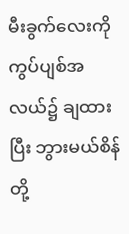မီးခွက်လေးကို ကွပ်ပျစ်အလယ်၌ ချထားပြီး ဘွားမယ်စိန်တို့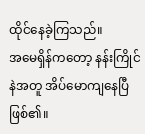ထိုင်နေခဲ့ကြသည်။
အမေရှိန်ကတော့ နန်းကြိုင်နဲအတူ အိပ်မောကျနေပြီဖြစ်၏။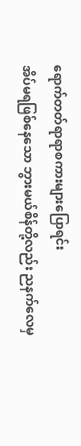ရောက်တတ်ရာရာစကားများပြောရင်း
အိပ်မရဖြစ်နေသော ဘွားမယ်စိန်တို့လည်း ညနက်လေမှ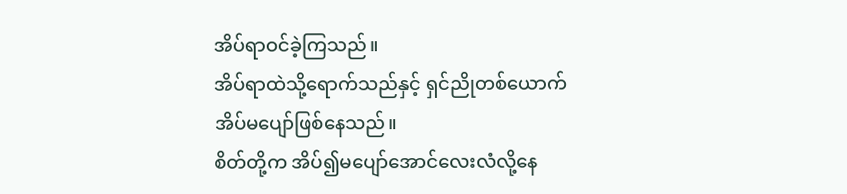အိပ်ရာဝင်ခဲ့ကြသည်။
အိပ်ရာထဲသို့ရောက်သည်နှင့် ရှင်ညိုတစ်ယောက်
အိပ်မပျော်ဖြစ်နေသည်။
စိတ်တို့က အိပ်၍မပျော်အောင်လေးလံလို့နေ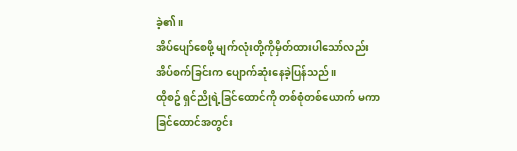ခဲ့၏။
အိပ်ပျော်စေဖို့ မျက်လုံးတို့ကိုမှိတ်ထားပါသော်လည်း
အိပ်စက်ခြင်းက ပျောက်ဆုံးနေခဲ့ပြန်သည်။
ထိုစဥ် ရှင်ညိုရဲ့ခြင်ထောင်ကို တစ်စုံတစ်ယောက် မကာ
ခြင်ထောင်အတွင်း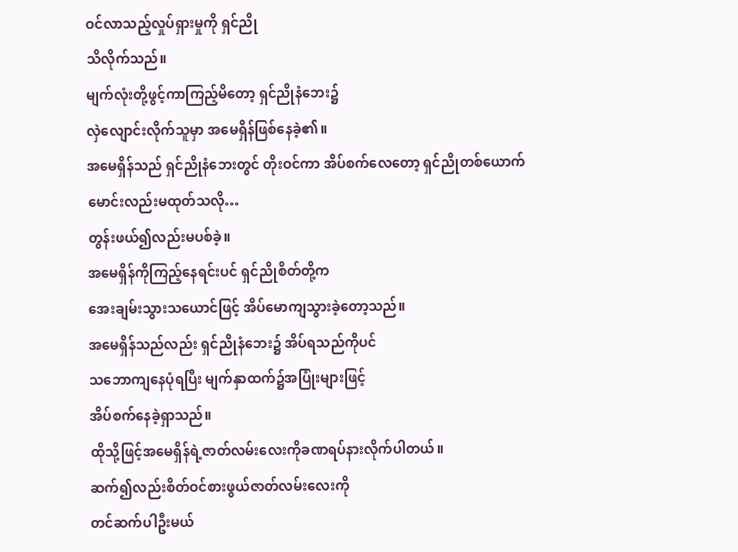ဝင်လာသည့်လှုပ်ရှားမှုကို ရှင်ညို
သိလိုက်သည်။
မျက်လုံးတို့ဖွင့်ကာကြည့်မိတော့ ရှင်ညိုနံဘေး၌
လှဲလျောင်းလိုက်သူမှာ အမေရှိန်ဖြစ်နေခဲ့၏။
အမေရှိန်သည် ရှင်ညိုနံဘေးတွင် တိုးဝင်ကာ အိပ်စက်လေတော့ ရှင်ညိုတစ်ယောက်မောင်းလည်းမထုတ်သလို…
တွန်းဖယ်၍လည်းမပစ်ခဲ့။
အမေရှိန်ကိုကြည့်နေရင်းပင် ရှင်ညိုစိတ်တို့က
အေးချမ်းသွားသယောင်ဖြင့် အိပ်မောကျသွားခဲ့တော့သည်။
အမေရှိန်သည်လည်း ရှင်ညိုနံဘေး၌ အိပ်ရသည်ကိုပင်
သဘောကျနေပုံရပြီး မျက်နှာထက်၌အပြုံးများဖြင့်
အိပ်စက်နေခဲ့ရှာသည်။
ထိုသို့ဖြင့်အမေရှိန်ရဲ့ဇာတ်လမ်းလေးကိုခဏရပ်နားလိုက်ပါတယ်။
ဆက်၍လည်းစိတ်ဝင်စားဖွယ်ဇာတ်လမ်းလေးကို
တင်ဆက်ပါဦးမယ်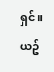ရှင်။
ယဥ်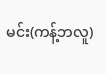မင်း(ကန့်ဘလူ)